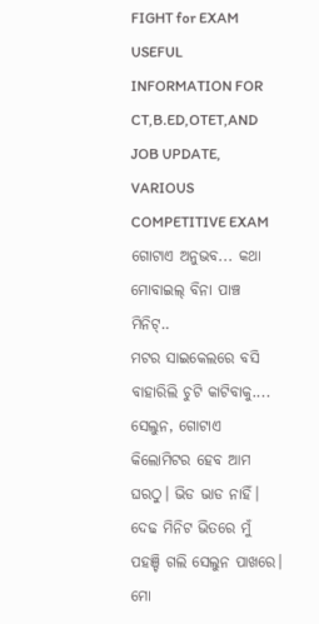FIGHT for EXAM
USEFUL INFORMATION FOR CT,B.ED,OTET,AND JOB UPDATE, VARIOUS COMPETITIVE EXAM
ଗୋଟାଏ ଅନୁଭବ... କଥା
ମୋବାଇଲ୍ ବିନା ପାଞ୍ଚ ମିନିଟ୍..
ମଟର ସାଇକେଲରେ ବସି ବାହାରିଲି ଚୁଟି କାଟିବାକୁ....
ସେଲୁନ, ଗୋଟାଏ କିଲୋମିଟର ହେବ ଆମ ଘରଠୁ। ଭିଡ ଭାଡ ନାହିଁ। ଦେଢ ମିନିଟ ଭିତରେ ମୁଁ ପହଞ୍ଚି ଗଲି ସେଲୁନ ପାଖରେ। ମୋ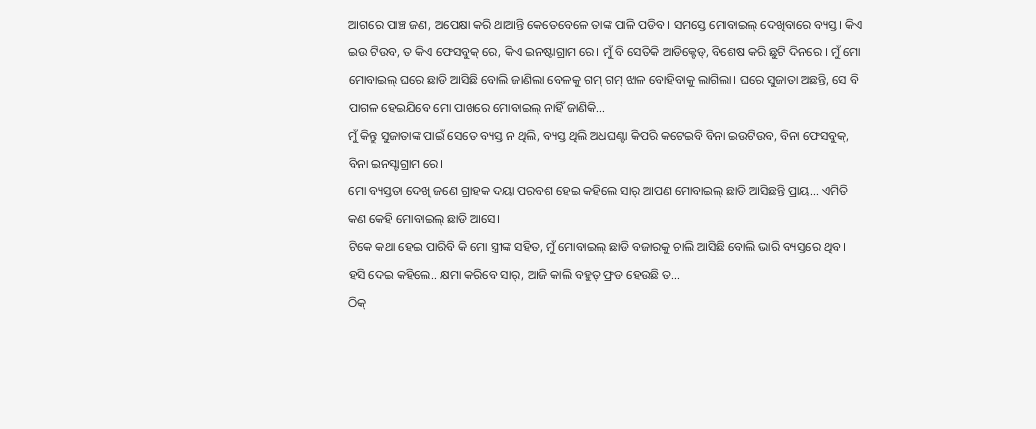ଆଗରେ ପାଞ୍ଚ ଜଣ, ଅପେକ୍ଷା କରି ଥାଆନ୍ତି କେତେବେଳେ ତାଙ୍କ ପାଳି ପଡିବ। ସମସ୍ତେ ମୋବାଇଲ୍ ଦେଖିବାରେ ବ୍ୟସ୍ତ। କିଏ ଇଉ ଟିଉବ, ତ କିଏ ଫେସବୁକ୍ ରେ, କିଏ ଇନଷ୍ଟାଗ୍ରାମ ରେ। ମୁଁ ବି ସେତିକି ଆଡିକ୍ଟେଡ୍, ବିଶେଷ କରି ଛୁଟି ଦିନରେ । ମୁଁ ମୋ ମୋବାଇଲ୍ ଘରେ ଛାଡି ଆସିଛି ବୋଲି ଜାଣିଲା ବେଳକୁ ଗମ୍ ଗମ୍ ଝାଳ ବୋହିବାକୁ ଲାଗିଲା। ଘରେ ସୁଜାତା ଅଛନ୍ତି, ସେ ବି ପାଗଳ ହେଇଯିବେ ମୋ ପାଖରେ ମୋବାଇଲ୍ ନାହିଁ ଜାଣିକି...
ମୁଁ କିନ୍ତୁ ସୁଜାତାଙ୍କ ପାଇଁ ସେତେ ବ୍ୟସ୍ତ ନ ଥିଲି, ବ୍ୟସ୍ତ ଥିଲି ଅଧଘଣ୍ଟା କିପରି କଟେଇବି ବିନା ଇଉଟିଉବ, ବିନା ଫେସବୁକ୍, ବିନା ଇନସ୍ଟାଗ୍ରାମ ରେ।
ମୋ ବ୍ୟସ୍ତତା ଦେଖି ଜଣେ ଗ୍ରାହକ ଦୟା ପରବଶ ହେଇ କହିଲେ ସାର୍ ଆପଣ ମୋବାଇଲ୍ ଛାଡି ଆସିଛନ୍ତି ପ୍ରାୟ... ଏମିତି କଣ କେହି ମୋବାଇଲ୍ ଛାଡି ଆସେ।
ଟିକେ କଥା ହେଇ ପାରିବି କି ମୋ ସ୍ତ୍ରୀଙ୍କ ସହିତ, ମୁଁ ମୋବାଇଲ୍ ଛାଡି ବଜାରକୁ ଚାଲି ଆସିଛି ବୋଲି ଭାରି ବ୍ୟସ୍ତରେ ଥିବ।
ହସି ଦେଇ କହିଲେ.. କ୍ଷମା କରିବେ ସାର୍, ଆଜି କାଲି ବହୁତ୍ ଫ୍ରଡ ହେଉଛି ତ...
ଠିକ୍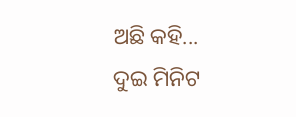ଅଛି କହି... ଦୁଇ ମିନିଟ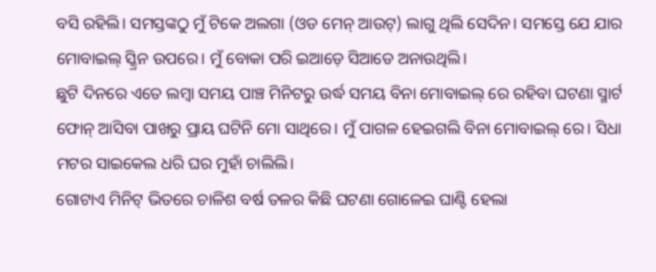ବସି ରହିଲି। ସମସ୍ତଙ୍କଠୁ ମୁଁ ଟିକେ ଅଲଗା (ଓଡ ମେନ୍ ଆଉଟ୍) ଲାଗୁ ଥିଲି ସେଦିନ। ସମସ୍ତେ ଯେ ଯାର ମୋବାଇଲ୍ ସ୍କ୍ରିନ ଉପରେ। ମୁଁ ବୋକା ପରି ଇଆଡ଼େ ସିଆଡେ ଅନାଉଥିଲି।
ଛୁଟି ଦିନରେ ଏତେ ଲମ୍ବା ସମୟ ପାଞ୍ଚ ମିନିଟରୁ ଉର୍ଦ୍ଧ ସମୟ ବିନା ମୋବାଇଲ୍ ରେ ରହିବା ଘଟଣା ସ୍ମାର୍ଟ ଫୋନ୍ ଆସିବା ପାଖରୁ ପ୍ରାୟ ଘଟିନି ମୋ ସାଥିରେ। ମୁଁ ପାଗଳ ହେଇଗଲି ବିନା ମୋବାଇଲ୍ ରେ। ସିଧା ମଟର ସାଇକେଲ ଧରି ଘର ମୁହାଁ ଚାଲିଲି।
ଗୋଟାଏ ମିନିଟ୍ ଭିତରେ ଚାଳିଶ ବର୍ଷ ତଳର କିଛି ଘଟଣା ଗୋଳେଇ ଘାଣ୍ଟି ହେଲା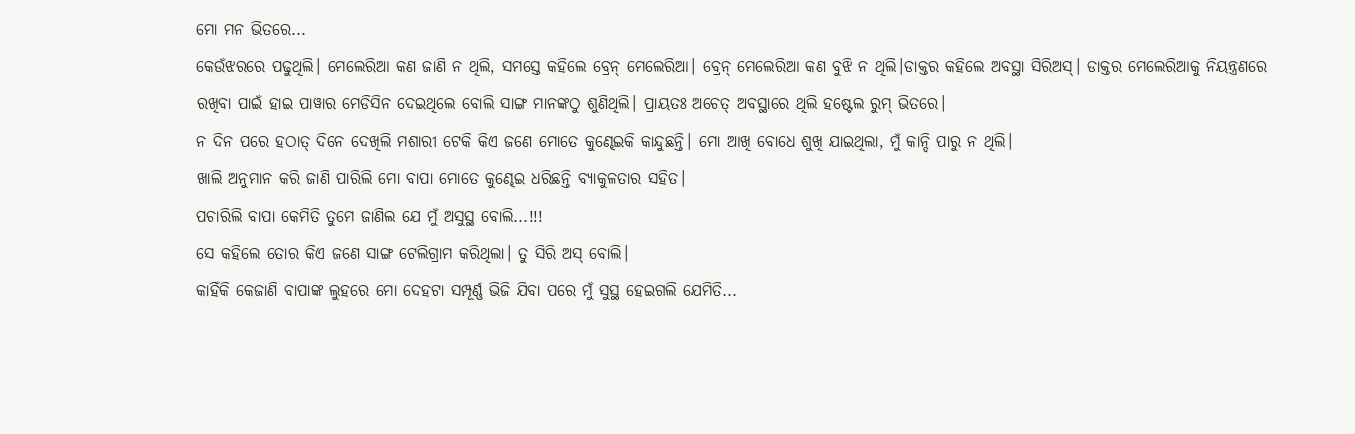ମୋ ମନ ଭିତରେ...
କେଉଁଝରରେ ପଢୁଥିଲି। ମେଲେରିଆ କଣ ଜାଣି ନ ଥିଲି, ସମସ୍ତେ କହିଲେ ବ୍ରେନ୍ ମେଲେରିଆ। ବ୍ରେନ୍ ମେଲେରିଆ କଣ ବୁଝି ନ ଥିଲି।ଡାକ୍ତର କହିଲେ ଅବସ୍ଥା ସିରିଅସ୍। ଡାକ୍ତର ମେଲେରିଆକୁ ନିୟନ୍ତ୍ରଣରେ ରଖିବା ପାଇଁ ହାଇ ପାୱାର ମେଡିସିନ ଦେଇଥିଲେ ବୋଲି ସାଙ୍ଗ ମାନଙ୍କଠୁ ଶୁଣିଥିଲି। ପ୍ରାୟତଃ ଅଚେତ୍ ଅବସ୍ଥାରେ ଥିଲି ହଷ୍ଟେଲ ରୁମ୍ ଭିତରେ।
ନ ଦିନ ପରେ ହଠାତ୍ ଦିନେ ଦେଖିଲି ମଶାରୀ ଟେକି କିଏ ଜଣେ ମୋତେ କୁଣ୍ଢେଇକି କାନ୍ଦୁଛନ୍ତି। ମୋ ଆଖି ବୋଧେ ଶୁଖି ଯାଇଥିଲା, ମୁଁ କାନ୍ଦି ପାରୁ ନ ଥିଲି।
ଖାଲି ଅନୁମାନ କରି ଜାଣି ପାରିଲି ମୋ ବାପା ମୋତେ କୁଣ୍ଢେଇ ଧରିଛନ୍ତି ବ୍ୟାକୁଳତାର ସହିତ।
ପଚାରିଲି ବାପା କେମିତି ତୁମେ ଜାଣିଲ ଯେ ମୁଁ ଅସୁସ୍ଥ ବୋଲି...!!!
ସେ କହିଲେ ତୋର କିଏ ଜଣେ ସାଙ୍ଗ ଟେଲିଗ୍ରାମ କରିଥିଲା। ତୁ ସିରି ଅସ୍ ବୋଲି।
କାହିଁକି କେଜାଣି ବାପାଙ୍କ ଲୁହରେ ମୋ ଦେହଟା ସମ୍ପୂର୍ଣ୍ଣ ଭିଜି ଯିବା ପରେ ମୁଁ ସୁସ୍ଥ ହେଇଗଲି ଯେମିତି...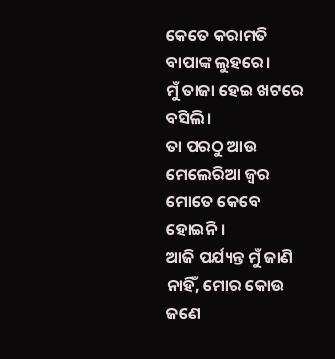କେତେ କରାମତି ବାପାଙ୍କ ଲୁହରେ।
ମୁଁ ତାଜା ହେଇ ଖଟରେ ବସିଲି।
ତା ପରଠୁ ଆଉ ମେଲେରିଆ ଜ୍ଵର ମୋତେ କେବେ ହୋଇନି।
ଆଜି ପର୍ଯ୍ୟନ୍ତ ମୁଁ ଜାଣି ନାହିଁ, ମୋର କୋଉ ଜଣେ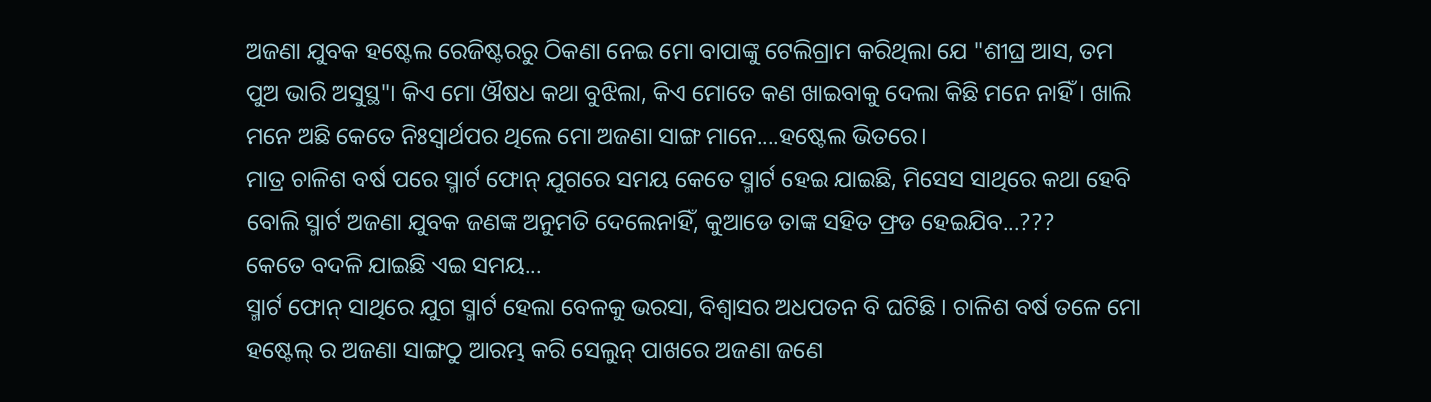ଅଜଣା ଯୁବକ ହଷ୍ଟେଲ ରେଜିଷ୍ଟରରୁ ଠିକଣା ନେଇ ମୋ ବାପାଙ୍କୁ ଟେଲିଗ୍ରାମ କରିଥିଲା ଯେ "ଶୀଘ୍ର ଆସ, ତମ ପୁଅ ଭାରି ଅସୁସ୍ଥ"। କିଏ ମୋ ଔଷଧ କଥା ବୁଝିଲା, କିଏ ମୋତେ କଣ ଖାଇବାକୁ ଦେଲା କିଛି ମନେ ନାହିଁ। ଖାଲି ମନେ ଅଛି କେତେ ନିଃସ୍ଵାର୍ଥପର ଥିଲେ ମୋ ଅଜଣା ସାଙ୍ଗ ମାନେ....ହଷ୍ଟେଲ ଭିତରେ।
ମାତ୍ର ଚାଳିଶ ବର୍ଷ ପରେ ସ୍ମାର୍ଟ ଫୋନ୍ ଯୁଗରେ ସମୟ କେତେ ସ୍ମାର୍ଟ ହେଇ ଯାଇଛି, ମିସେସ ସାଥିରେ କଥା ହେବି ବୋଲି ସ୍ମାର୍ଟ ଅଜଣା ଯୁବକ ଜଣଙ୍କ ଅନୁମତି ଦେଲେନାହିଁ, କୁଆଡେ ତାଙ୍କ ସହିତ ଫ୍ରଡ ହେଇଯିବ...???
କେତେ ବଦଳି ଯାଇଛି ଏଇ ସମୟ...
ସ୍ମାର୍ଟ ଫୋନ୍ ସାଥିରେ ଯୁଗ ସ୍ମାର୍ଟ ହେଲା ବେଳକୁ ଭରସା, ବିଶ୍ୱାସର ଅଧପତନ ବି ଘଟିଛି । ଚାଳିଶ ବର୍ଷ ତଳେ ମୋ ହଷ୍ଟେଲ୍ ର ଅଜଣା ସାଙ୍ଗଠୁ ଆରମ୍ଭ କରି ସେଲୁନ୍ ପାଖରେ ଅଜଣା ଜଣେ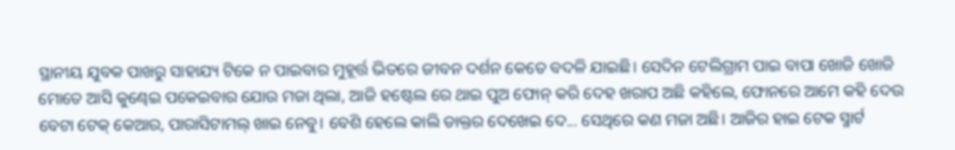ସ୍ଥାନୀୟ ଯୁବକ ପାଖରୁ ସାହାଯ୍ୟ ଟିକେ ନ ପାଇବାର ମୁହୂର୍ତ୍ତ ଭିତରେ ଜୀବନ ଦର୍ଶନ କେତେ ବଦଳି ଯାଇଛି। ସେଦିନ ଟେଲିଗ୍ରାମ ପାଇ ବାପା ଖୋଜି ଖୋଜି ମୋତେ ଆସି କୁଣ୍ଢେଇ ପକେଇବାର ଯୋଉ ମଜା ଥିଲା, ଆଜି ହଷ୍ଟେଲ ରେ ଥାଇ ପୁଅ ଫୋନ୍ କରି ଦେହ ଖରାପ ଅଛି କହିଲେ, ଫୋନରେ ଆମେ କହି ଦେଉ ବେଟା ଟେକ୍ କେଆର, ପାରାସିଟାମଲ୍ ଖାଇ ନେବୁ। ବେଶି ହେଲେ କାଲି ଡାକ୍ତର ଦେଖେଇ ଦେ... ସେଥିରେ କଣ ମଜା ଅଛି। ଆଜିର ହାଇ ଟେକ ସ୍ମାର୍ଟ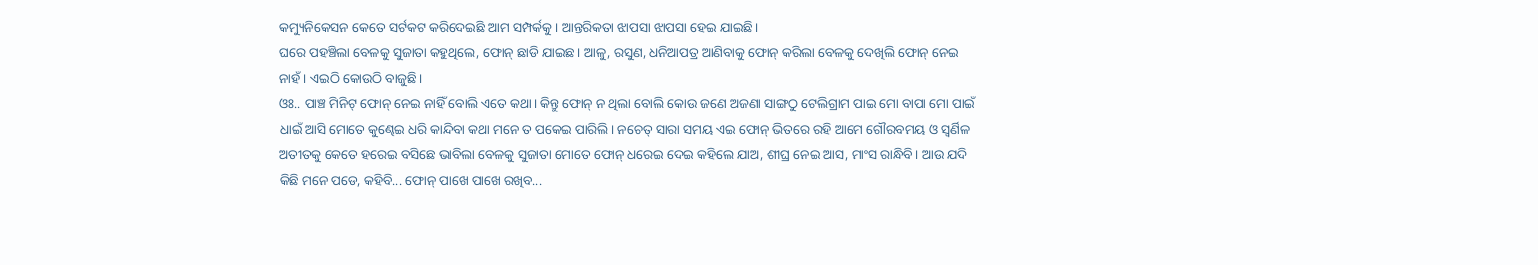କମ୍ୟୁନିକେସନ କେତେ ସର୍ଟକଟ କରିଦେଇଛି ଆମ ସମ୍ପର୍କକୁ। ଆନ୍ତରିକତା ଝାପସା ଝାପସା ହେଇ ଯାଇଛି।
ଘରେ ପହଞ୍ଚିଲା ବେଳକୁ ସୁଜାତା କହୁଥିଲେ, ଫୋନ୍ ଛାଡି ଯାଇଛ। ଆଳୁ, ରସୁଣ, ଧନିଆପତ୍ର ଆଣିବାକୁ ଫୋନ୍ କରିଲା ବେଳକୁ ଦେଖିଲି ଫୋନ୍ ନେଇ ନାହଁ। ଏଇଠି କୋଉଠି ବାଜୁଛି।
ଓଃ.. ପାଞ୍ଚ ମିନିଟ୍ ଫୋନ୍ ନେଇ ନାହିଁ ବୋଲି ଏତେ କଥା। କିନ୍ତୁ ଫୋନ୍ ନ ଥିଲା ବୋଲି କୋଉ ଜଣେ ଅଜଣା ସାଙ୍ଗଠୁ ଟେଲିଗ୍ରାମ ପାଇ ମୋ ବାପା ମୋ ପାଇଁ ଧାଇଁ ଆସି ମୋତେ କୁଣ୍ଢେଇ ଧରି କାନ୍ଦିବା କଥା ମନେ ତ ପକେଇ ପାରିଲି। ନଚେତ୍ ସାରା ସମୟ ଏଇ ଫୋନ୍ ଭିତରେ ରହି ଆମେ ଗୌରବମୟ ଓ ସ୍ୱର୍ଣିଳ ଅତୀତକୁ କେତେ ହରେଇ ବସିଛେ ଭାବିଲା ବେଳକୁ ସୁଜାତା ମୋତେ ଫୋନ୍ ଧରେଇ ଦେଇ କହିଲେ ଯାଅ, ଶୀଘ୍ର ନେଇ ଆସ, ମାଂସ ରାନ୍ଧିବି। ଆଉ ଯଦି କିଛି ମନେ ପଡେ, କହିବି... ଫୋନ୍ ପାଖେ ପାଖେ ରଖିବ...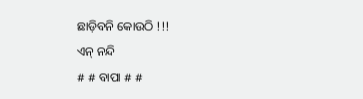ଛାଡ଼ିବନି କୋଉଠି !!!
ଏନ୍ ନନ୍ଦି
# # ବାପା # #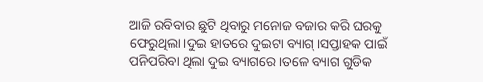ଆଜି ରବିବାର ଛୁଟି ଥିବାରୁ ମନୋଜ ବଜାର କରି ଘରକୁ ଫେରୁଥିଲା।ଦୁଇ ହାତରେ ଦୁଇଟା ବ୍ୟାଗ୍ ।ସପ୍ତାହକ ପାଇଁ ପନିପରିବା ଥିଲା ଦୁଇ ବ୍ୟାଗରେ ।ତଳେ ବ୍ୟାଗ ଗୁଡିକ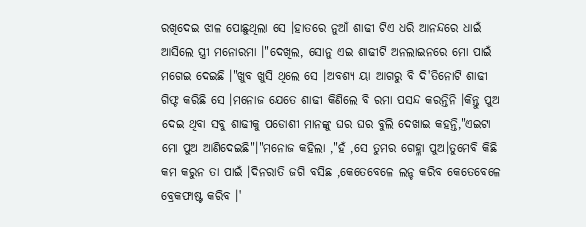ରଖିଦେଇ ଝାଳ ପୋଛୁଥିଲା ସେ ।ହାତରେ ନୁଆଁ ଶାଢୀ ଟିଏ ଧରି ଆନନ୍ଦରେ ଧାଇଁ ଆସିଲେ ସ୍ତ୍ରୀ ମନୋରମା ।"ଦେଖିଲ, ସୋନୁ ଏଇ ଶାଢୀଟି ଅନଲାଇନରେ ମୋ ପାଇଁ ମଗେଇ ଦେଇଛି ।"ଖୁବ ଖୁସି ଥିଲେ ସେ ।ଅବଶ୍ୟ ୟା ଆଗରୁ ବି ଦି'ତିନୋଟି ଶାଢୀ ଗିଫ୍ଟ କରିଛି ସେ ।ମନୋଜ ଯେତେ ଶାଢୀ କିଣିଲେ ବି ରମା ପସନ୍ଦ କରନ୍ତିନି ।କିନ୍ତୁ ପୁଅ ଦେଇ ଥିବା ସବୁ ଶାଢୀକୁ ପଡୋଶୀ ମାନଙ୍କୁ ଘର ଘର ବୁଲି ଦେଖାଇ କହନ୍ତି,"ଏଇଟା ମୋ ପୁଅ ଆଣିଦେଇଛି"।"ମନୋଜ କହିଲା ,"ହଁ ,ସେ ତୁମର ଗେହ୍ଳା ପୁଅ।ତୁମେବି କିଛି କମ କରୁନ ତା ପାଇଁ ।ଦିନରାତି ଜଗି ବସିଛ ,କେତେବେଳେ ଲନ୍ଚ କରିବ କେତେବେଳେ ବ୍ରେକଫାଷ୍ଟ କରିବ ।'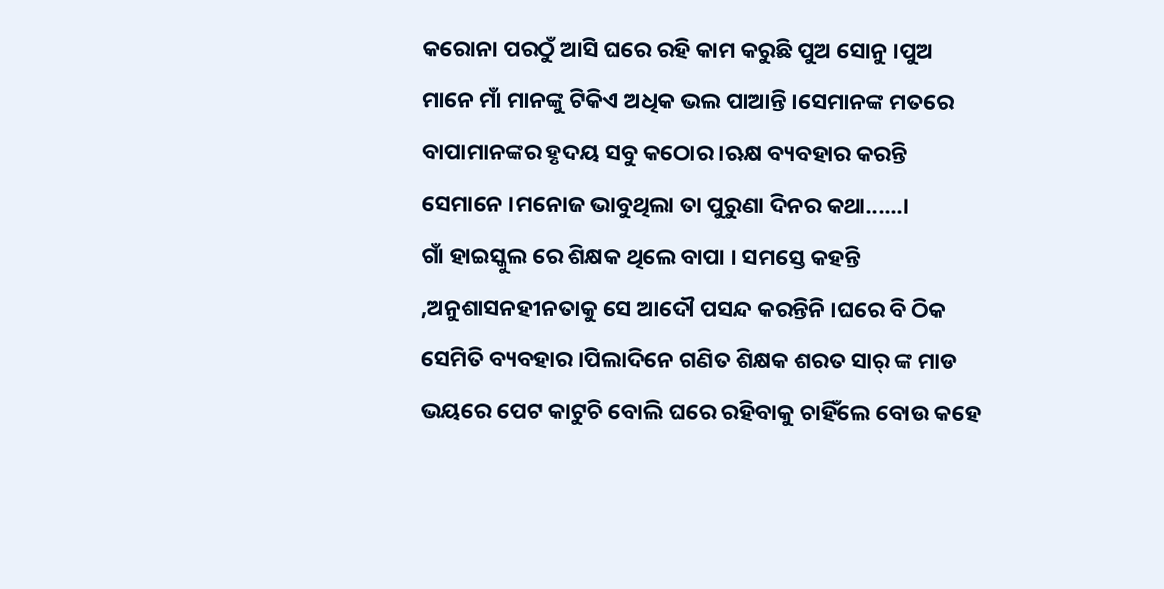କରୋନା ପରଠୁଁ ଆସି ଘରେ ରହି କାମ କରୁଛି ପୁଅ ସୋନୁ ।ପୁଅ ମାନେ ମାଁ ମାନଙ୍କୁ ଟିକିଏ ଅଧିକ ଭଲ ପାଆନ୍ତି ।ସେମାନଙ୍କ ମତରେ ବାପାମାନଙ୍କର ହୃଦୟ ସବୁ କଠୋର ।ଋକ୍ଷ ବ୍ୟବହାର କରନ୍ତି ସେମାନେ ।ମନୋଜ ଭାବୁଥିଲା ତା ପୁରୁଣା ଦିନର କଥା......।
ଗାଁ ହାଇସ୍କୁଲ ରେ ଶିକ୍ଷକ ଥିଲେ ବାପା । ସମସ୍ତେ କହନ୍ତି ,ଅନୁଶାସନହୀନତାକୁ ସେ ଆଦୌ ପସନ୍ଦ କରନ୍ତିନି ।ଘରେ ବି ଠିକ ସେମିତି ବ୍ୟବହାର ।ପିଲାଦିନେ ଗଣିତ ଶିକ୍ଷକ ଶରତ ସାର୍ ଙ୍କ ମାଡ ଭୟରେ ପେଟ କାଟୁଚି ବୋଲି ଘରେ ରହିବାକୁ ଚାହିଁଲେ ବୋଉ କହେ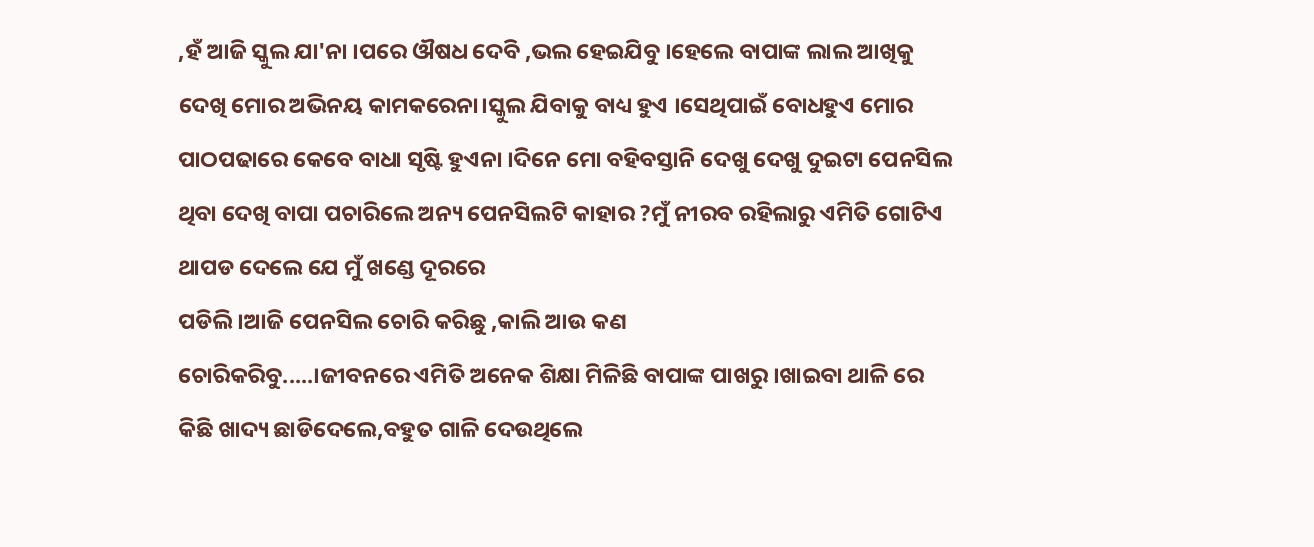,ହଁ ଆଜି ସ୍କୁଲ ଯା'ନା ।ପରେ ଔଷଧ ଦେବି ,ଭଲ ହେଇଯିବୁ ।ହେଲେ ବାପାଙ୍କ ଲାଲ ଆଖିକୁ ଦେଖି ମୋର ଅଭିନୟ କାମକରେନା।ସ୍କୁଲ ଯିବାକୁ ବାଧ୍ୟ ହୁଏ ।ସେଥିପାଇଁ ବୋଧହୁଏ ମୋର ପାଠପଢାରେ କେବେ ବାଧା ସୃଷ୍ଟି ହୁଏନା ।ଦିନେ ମୋ ବହିବସ୍ତାନି ଦେଖୁ ଦେଖୁ ଦୁଇଟା ପେନସିଲ ଥିବା ଦେଖି ବାପା ପଚାରିଲେ ଅନ୍ୟ ପେନସିଲଟି କାହାର ?ମୁଁ ନୀରବ ରହିଲାରୁ ଏମିତି ଗୋଟିଏ ଥାପଡ ଦେଲେ ଯେ ମୁଁ ଖଣ୍ଡେ ଦୂରରେ
ପଡିଲି ।ଆଜି ପେନସିଲ ଚୋରି କରିଛୁ ,କାଲି ଆଉ କଣ
ଚୋରିକରିବୁ.....।ଜୀବନରେ ଏମିତି ଅନେକ ଶିକ୍ଷା ମିଳିଛି ବାପାଙ୍କ ପାଖରୁ ।ଖାଇବା ଥାଳି ରେ କିଛି ଖାଦ୍ୟ ଛାଡିଦେଲେ,ବହୁତ ଗାଳି ଦେଉଥିଲେ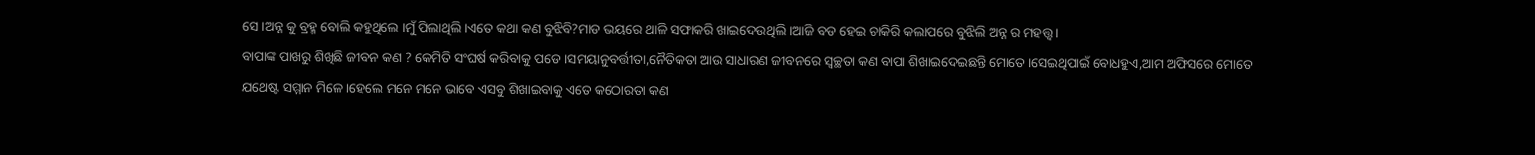ସେ ।ଅନ୍ନ କୁ ବ୍ରହ୍ମ ବୋଲି କହୁଥିଲେ ।ମୁଁ ପିଲାଥିଲି ।ଏତେ କଥା କଣ ବୁଝିବି?ମାଡ ଭୟରେ ଥାଳି ସଫାକରି ଖାଇଦେଉଥିଲି ।ଆଜି ବଡ ହେଇ ଚାକିରି କଲାପରେ ବୁଝିଲି ଅନ୍ନ ର ମହତ୍ତ୍ବ ।
ବାପାଙ୍କ ପାଖରୁ ଶିଖିଛି ଜୀବନ କଣ ? କେମିତି ସଂଘର୍ଷ କରିବାକୁ ପଡେ ।ସମୟାନୁବର୍ତ୍ତୀତା,ନୈତିକତା ଆଉ ସାଧାରଣ ଜୀବନରେ ସ୍ବଚ୍ଛତା କଣ ବାପା ଶିଖାଇଦେଇଛନ୍ତି ମୋତେ ।ସେଇଥିପାଇଁ ବୋଧହୁଏ,ଆମ ଅଫିସରେ ମୋତେ ଯଥେଷ୍ଟ ସମ୍ମାନ ମିଳେ ।ହେଲେ ମନେ ମନେ ଭାବେ ଏସବୁ ଶିଖାଇବାକୁ ଏତେ କଠୋରତା କଣ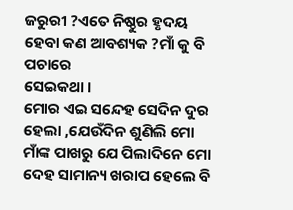ଜରୁରୀ ?ଏତେ ନିଷ୍ଠୁର ହୃଦୟ ହେବା କଣ ଆବଶ୍ୟକ ?ମାଁ କୁ ବି ପଚାରେ
ସେଇକଥା ।
ମୋର ଏଇ ସନ୍ଦେହ ସେଦିନ ଦୁର ହେଲା ,ଯେଉଁଦିନ ଶୁଣିଲି ମୋ ମାଁଙ୍କ ପାଖରୁ ଯେ ପିଲାଦିନେ ମୋ ଦେହ ସାମାନ୍ୟ ଖରାପ ହେଲେ ବି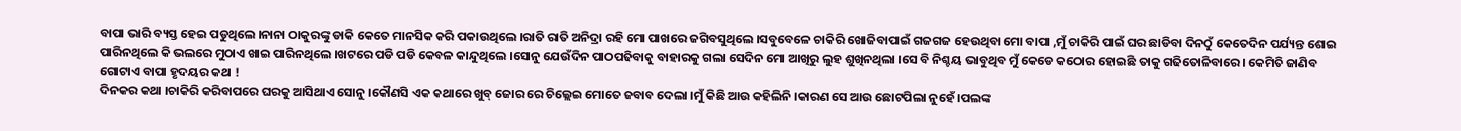ବାପା ଭାରି ବ୍ୟସ୍ତ ହେଇ ପଡୁଥିଲେ ।ନାନା ଠାକୁରଙ୍କୁ ଡାକି କେତେ ମାନସିକ କରି ପକାଉଥିଲେ ।ରାତି ରାତି ଅନିଦ୍ରା ରହି ମୋ ପାଖରେ ଜଗିବସୁଥିଲେ ।ସବୁବେଳେ ଚାକିରି ଖୋଜିବାପାଇଁ ଗଜଗଜ ହେଉଥିବା ମୋ ବାପା ,ମୁଁ ଚାକିରି ପାଇଁ ଘର ଛାଡିବା ଦିନଠୁଁ କେତେଦିନ ପର୍ଯ୍ୟନ୍ତ ଶୋଇ ପାରିନଥିଲେ କି ଭଲରେ ମୁଠାଏ ଖାଇ ପାରିନଥିଲେ ।ଖଟରେ ପଡି ପଡି କେବଳ କାନ୍ଦୁଥିଲେ ।ସୋନୁ ଯେଉଁଦିନ ପାଠପଢିବାକୁ ବାହାରକୁ ଗଲା ସେଦିନ ମୋ ଆଖିରୁ ଲୁହ ଶୁଖିନଥିଲା ।ସେ ବି ନିଶ୍ଚୟ ଭାବୁଥିବ ମୁଁ କେଡେ କଠୋର ହୋଇଛି ତାକୁ ଗଢିତୋଳିବାରେ। କେମିତି ଜାଣିବ ଗୋଟାଏ ବାପା ହୃଦୟର କଥା !
ଦିନକର କଥା ।ଚାକିରି କରିବାପରେ ଘରକୁ ଆସିଥାଏ ସୋନୁ ।କୌଣସି ଏକ କଥାରେ ଖୁବ୍ ଜୋର ରେ ଚିଲ୍ଲେଇ ମୋତେ ଜବାବ ଦେଲା ।ମୁଁ କିଛି ଆଉ କହିଲିନି ।କାରଣ ସେ ଆଉ ଛୋଟପିଲା ନୁହେଁ ।ପଲଙ୍କ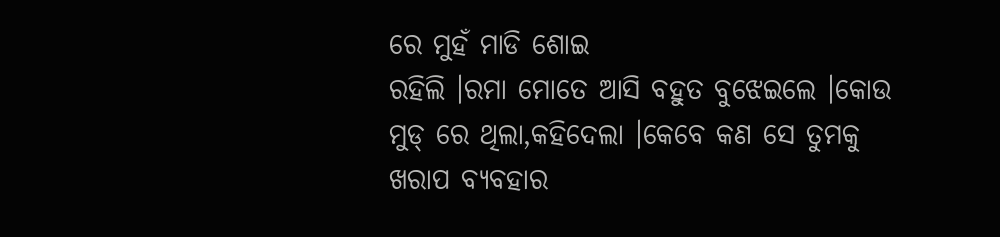ରେ ମୁହଁ ମାଡି ଶୋଇ
ରହିଲି ।ରମା ମୋତେ ଆସି ବହୁତ ବୁଝେଇଲେ ।କୋଉ ମୁଡ୍ ରେ ଥିଲା,କହିଦେଲା ।କେବେ କଣ ସେ ତୁମକୁ ଖରାପ ବ୍ୟବହାର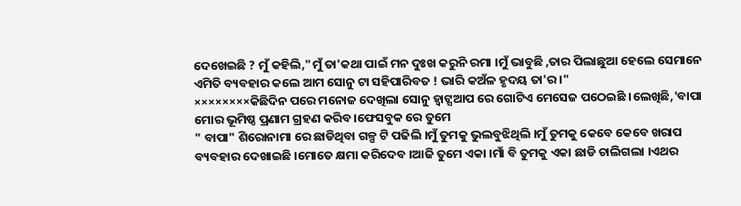ଦେଖେଇଛି ? ମୁଁ କହିଲି,"ମୁଁ ତା'କଥା ପାଇଁ ମନ ଦୁଃଖ କରୁନି ରମା ।ମୁଁ ଭାବୁଛି ,ତାର ପିଲାଛୁଆ ହେଲେ ସେମାନେ ଏମିତି ବ୍ୟବହାର କଲେ ଆମ ସୋନୁ ଟା ସହିପାରିବତ ! ଭାରି କଅଁଳ ହୃଦୟ ତା'ର ।"
××××××××କିଛିଦିନ ପରେ ମନୋଜ ଦେଖିଲା ସୋନୁ ହ୍ବାଟ୍ସଆପ ରେ ଗୋଟିଏ ମେସେଜ ପଠେଇଛି ।ଲେଖିଛି,'ବାପା ମୋର ଭୂମିଷ୍ଠ ପ୍ରଣାମ ଗ୍ରହଣ କରିବ।ଫେସବୁକ ରେ ତୁମେ
" ବାପା" ଶିରୋନାମା ରେ ଛାଡିଥିବା ଗଳ୍ପ ଟି ପଢିଲି ।ମୁଁ ତୁମକୁ ଭୁଲବୁଝିଥିଲି ।ମୁଁ ତୁମକୁ କେବେ କେବେ ଖରାପ ବ୍ୟବହାର ଦେଖାଇଛି ।ମୋତେ କ୍ଷମା କରିଦେବ ।ଆଜି ତୁମେ ଏକା ।ମାଁ ବି ତୁମକୁ ଏକା ଛାଡି ଚାଲିଗଲା ।ଏଥର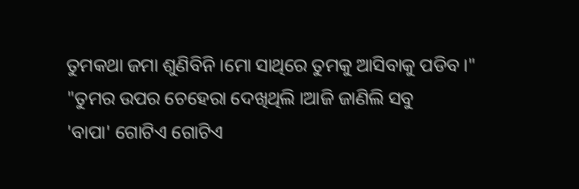ତୁମକଥା ଜମା ଶୁଣିବିନି ।ମୋ ସାଥିରେ ତୁମକୁ ଆସିବାକୁ ପଡିବ।"
"ତୁମର ଉପର ଚେହେରା ଦେଖିଥିଲି ।ଆଜି ଜାଣିଲି ସବୁ
'ବାପା' ଗୋଟିଏ ଗୋଟିଏ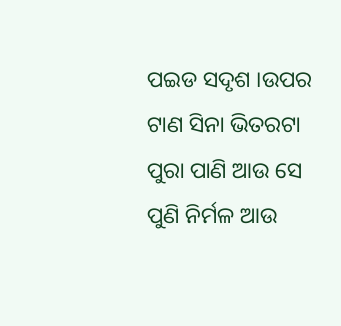ପଇଡ ସଦୃଶ ।ଉପର ଟାଣ ସିନା ଭିତରଟା ପୁରା ପାଣି ଆଉ ସେ ପୁଣି ନିର୍ମଳ ଆଉ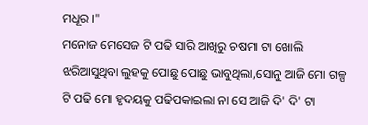ମଧୂର ।"
ମନୋଜ ମେସେଜ ଟି ପଢି ସାରି ଆଖିରୁ ଚଷମା ଟା ଖୋଲି ଝରିଆସୁଥିବା ଲୁହକୁ ପୋଛୁ ପୋଛୁ ଭାବୁଥିଲା,ସୋନୁ ଆଜି ମୋ ଗଳ୍ପ ଟି ପଢି ମୋ ହୃଦୟକୁ ପଢିପକାଇଲା ନା ସେ ଆଜି ଦି' ଦି' ଟା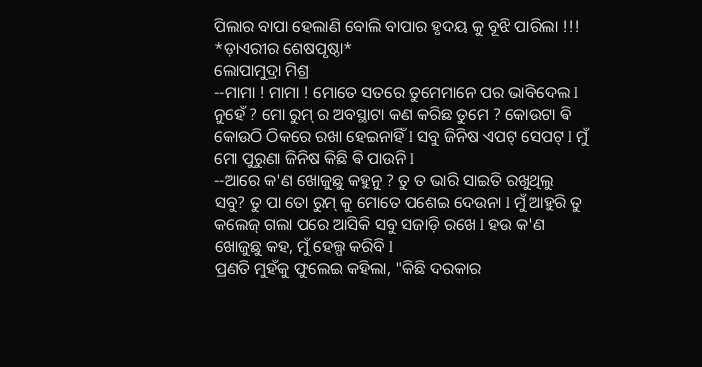ପିଲାର ବାପା ହେଲାଣି ବୋଲି ବାପାର ହୃଦୟ କୁ ବୂଝି ପାରିଲା !!!
*ଡ଼ାଏରୀର ଶେଷପୃଷ୍ଠା*
ଲୋପାମୁଦ୍ରା ମିଶ୍ର
--ମାମା ! ମାମା ! ମୋତେ ସତରେ ତୁମେମାନେ ପର ଭାବିଦେଲ l ନୁହେଁ ? ମୋ ରୁମ୍ ର ଅବସ୍ଥାଟା କଣ କରିଛ ତୁମେ ? କୋଉଟା ଵି କୋଉଠି ଠିକରେ ରଖା ହେଇନାହିଁ l ସବୁ ଜିନିଷ ଏପଟ୍ ସେପଟ୍ l ମୁଁ ମୋ ପୁରୁଣା ଜିନିଷ କିଛି ଵି ପାଉନି l
--ଆରେ କ'ଣ ଖୋଜୁଛୁ କହୁନୁ ? ତୁ ତ ଭାରି ସାଇତି ରଖୁଥିଲୁ ସବୁ? ତୁ ପା ତୋ ରୁମ୍ କୁ ମୋତେ ପଶେଇ ଦେଉନା l ମୁଁ ଆହୁରି ତୁ କଲେଜ୍ ଗଲା ପରେ ଆସିକି ସବୁ ସଜାଡ଼ି ରଖେ l ହଉ କ'ଣ ଖୋଜୁଛୁ କହ, ମୁଁ ହେଲ୍ପ କରିବି l
ପ୍ରଣତି ମୁହଁକୁ ଫୁଲେଇ କହିଲା, "କିଛି ଦରକାର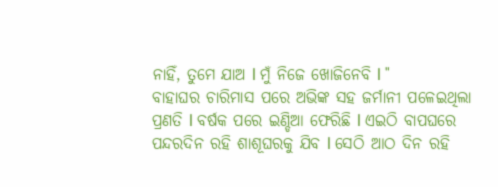ନାହିଁ, ତୁମେ ଯାଅ l ମୁଁ ନିଜେ ଖୋଜିନେବି l "
ବାହାଘର ଚାରିମାସ ପରେ ଅଭିଙ୍କ ସହ ଜର୍ମାନୀ ପଳେଇଥିଲା ପ୍ରଣତି l ବର୍ଷକ ପରେ ଇଣ୍ଡିଆ ଫେରିଛି l ଏଇଠି ବାପଘରେ ପନ୍ଦରଦିନ ରହି ଶାଶୂଘରକୁ ଯିବ l ସେଠି ଆଠ ଦିନ ରହି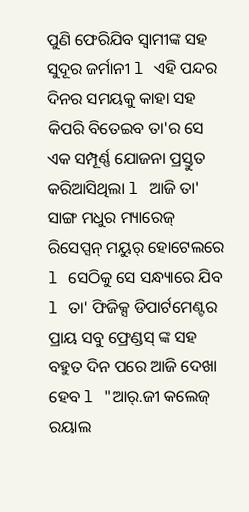ପୁଣି ଫେରିଯିବ ସ୍ୱାମୀଙ୍କ ସହ ସୁଦୂର ଜର୍ମାନୀ l ଏହି ପନ୍ଦର ଦିନର ସମୟକୁ କାହା ସହ କିପରି ବିତେଇବ ତା'ର ସେ ଏକ ସମ୍ପୂର୍ଣ୍ଣ ଯୋଜନା ପ୍ରସ୍ତୁତ କରିଆସିଥିଲା l ଆଜି ତା' ସାଙ୍ଗ ମଧୁର ମ୍ୟାରେଜ୍ ରିସେପ୍ସନ୍ ମୟୁର୍ ହୋଟେଲରେ l ସେଠିକୁ ସେ ସନ୍ଧ୍ୟାରେ ଯିବ l ତା' ଫିଜିକ୍ସ ଡିପାର୍ଟମେଣ୍ଟର ପ୍ରାୟ ସବୁ ଫ୍ରେଣ୍ଡସ୍ ଙ୍କ ସହ ବହୁତ ଦିନ ପରେ ଆଜି ଦେଖା ହେବ l "ଆର୍.ଜୀ କଲେଜ୍ ରୟାଲ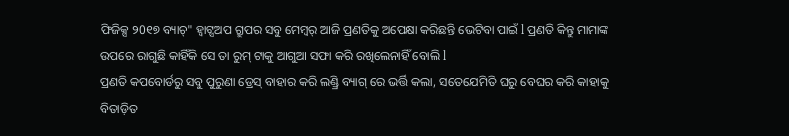ଫିଜିକ୍ସ ୨0୧୭ ବ୍ୟାଚ୍" ହ୍ୱାଟ୍ସଅପ ଗ୍ରୁପର ସବୁ ମେମ୍ବର୍ ଆଜି ପ୍ରଣତିକୁ ଅପେକ୍ଷା କରିଛନ୍ତି ଭେଟିବା ପାଇଁ l ପ୍ରଣତି କିନ୍ତୁ ମାମାଙ୍କ ଉପରେ ରାଗୁଛି କାହିଁକି ସେ ତା ରୁମ୍ ଟାକୁ ଆଗୁଆ ସଫା କରି ରଖିଲେନାହିଁ ବୋଲି l
ପ୍ରଣତି କପବୋର୍ଡରୁ ସବୁ ପୁରୁଣା ଡ୍ରେସ୍ ବାହାର କରି ଲଣ୍ଡ୍ରି ବ୍ୟାଗ୍ ରେ ଭର୍ତ୍ତି କଲା, ସତେଯେମିତି ଘରୁ ବେଘର କରି କାହାକୁ ବିତାଡ଼ିତ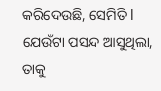କରିଦେଉଛି, ସେମିତି l ଯେଉଁଟା ପସନ୍ଦ ଆସୁଥିଲା, ତାକୁ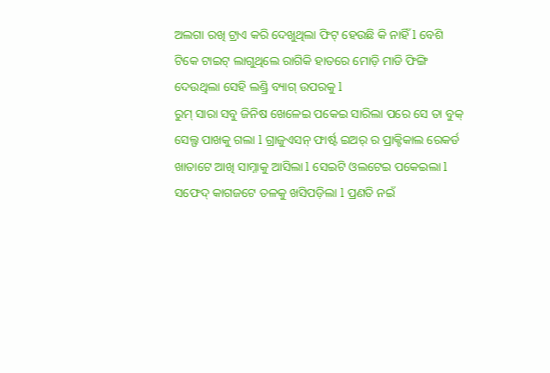ଅଲଗା ରଖି ଟ୍ରାଏ କରି ଦେଖୁଥିଲା ଫିଟ୍ ହେଉଛି କି ନାହିଁ l ବେଶି ଟିକେ ଟାଇଟ୍ ଲାଗୁଥିଲେ ରାଗିକି ହାତରେ ମୋଡ଼ି ମାଡି ଫିଙ୍ଗି ଦେଉଥିଲା ସେହି ଲଣ୍ଡ୍ରି ବ୍ୟାଗ୍ ଉପରକୁ l
ରୁମ୍ ସାରା ସବୁ ଜିନିଷ ଖେଳେଇ ପକେଇ ସାରିଲା ପରେ ସେ ତା ବୁକ୍ ସେଲ୍ଫ ପାଖକୁ ଗଲା l ଗ୍ରାଜୁଏସନ୍ ଫାର୍ଷ୍ଟ ଇଅର୍ ର ପ୍ରାକ୍ଟିକାଲ ରେକର୍ଡ ଖାତାଟେ ଆଖି ସାମ୍ନାକୁ ଆସିଲା l ସେଇଟି ଓଲଟେଇ ପକେଇଲା l ସଫେଦ୍ କାଗଜଟେ ତଳକୁ ଖସିପଡ଼ିଲା l ପ୍ରଣତି ନଇଁ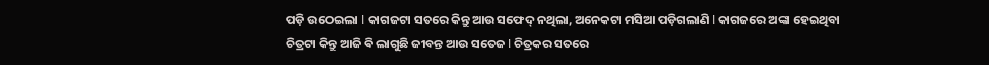ପଡ଼ି ଉଠେଇଲା l କାଗଜଟା ସତରେ କିନ୍ତୁ ଆଉ ସଫେଦ୍ ନଥିଲା, ଅନେକଟା ମସିଆ ପଡ଼ିଗଲାଣି l କାଗଜରେ ଅଙ୍କା ହେଇଥିବା ଚିତ୍ରଟା କିନ୍ତୁ ଆଜି ଵି ଲାଗୁଛି ଜୀବନ୍ତ ଆଉ ସତେଜ l ଚିତ୍ରକର ସତରେ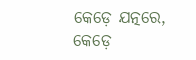କେଡ଼େ ଯତ୍ନରେ, କେଡ଼େ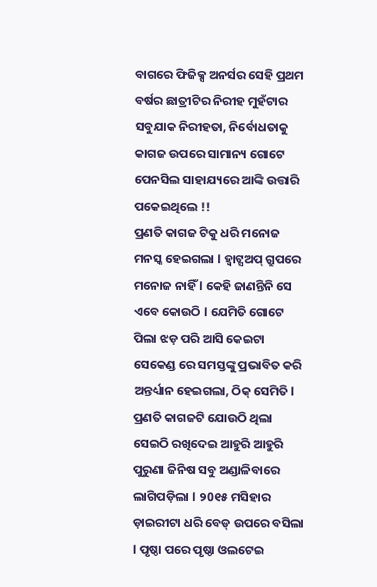ବାଗରେ ଫିଜିକ୍ସ ଅନର୍ସର ସେହି ପ୍ରଥମ ବର୍ଷର ଛାତ୍ରୀଟିର ନିରୀହ ମୁହଁଟାର ସବୁଯାକ ନିରୀହତା, ନିର୍ବୋଧତାକୁ କାଗଜ ଉପରେ ସାମାନ୍ୟ ଗୋଟେ ପେନସିଲ ସାହାଯ୍ୟରେ ଆଙ୍କି ଉତ୍ତାରି ପକେଇଥିଲେ !!
ପ୍ରଣତି କାଗଜ ଟିକୁ ଧରି ମନୋଜ ମନସ୍କ ହେଇଗଲା l ହ୍ୱାଟ୍ସଅପ୍ ଗ୍ରୁପରେ ମନୋଜ ନାହିଁ l କେହି ଜାଣନ୍ତିନି ସେ ଏବେ କୋଉଠି l ଯେମିତି ଗୋଟେ ପିଲା ଝଡ଼ ପରି ଆସି କେଇଟା ସେକେଣ୍ଡ ରେ ସମସ୍ତଙ୍କୁ ପ୍ରଭାବିତ କରି ଅନ୍ତର୍ଧ୍ୟାନ ହେଇଗଲା, ଠିକ୍ ସେମିତି l ପ୍ରଣତି କାଗଜଟି ଯୋଉଠି ଥିଲା ସେଇଠି ରଖିଦେଇ ଆହୁରି ଆହୁରି ପୁରୁଣା ଜିନିଷ ସବୁ ଅଣ୍ଡାଳିବାରେ ଲାଗିପଡ଼ିଲା l ୨0୧୫ ମସିହାର ଡ଼ାଇରୀଟା ଧରି ବେଡ୍ ଉପରେ ବସିଲା l ପୃଷ୍ଠା ପରେ ପୃଷ୍ଠା ଓଲଟେଇ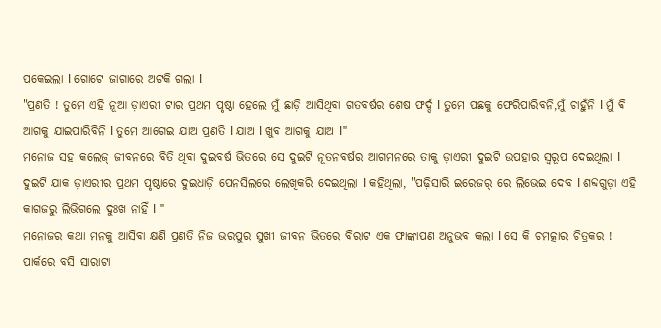ପକେଇଲା l ଗୋଟେ ଜାଗାରେ ଅଟକି ଗଲା l
"ପ୍ରଣତି ! ତୁମେ ଏହି ନୂଆ ଡ଼ାଏରୀ ଟାର ପ୍ରଥମ ପୃଷ୍ଠା ହେଲେ ମୁଁ ଛାଡ଼ି ଆସିଥିବା ଗତବର୍ଷର ଶେଷ ଫର୍ଦ୍ଦ l ତୁମେ ପଛକୁ ଫେରିପାରିବନି,ମୁଁ ଚାହୁଁନି l ମୁଁ ଵି ଆଗକୁ ଯାଇପାରିବିନି l ତୁମେ ଆଗେଇ ଯାଅ ପ୍ରଣତି l ଯାଅ l ଖୁବ ଆଗକୁ ଯାଅ l"
ମନୋଜ ସହ କଲେଜ୍ ଜୀବନରେ ବିତି ଥିବା ଦୁଇବର୍ଷ ଭିତରେ ସେ ଦୁଇଟି ନୂତନବର୍ଷର ଆଗମନରେ ତାକୁ ଡ଼ାଏରୀ ଦୁଇଟି ଉପହାର ସ୍ୱରୂପ ଦେଇଥିଲା l ଦୁଇଟି ଯାକ ଡ଼ାଏରୀର ପ୍ରଥମ ପୃଷ୍ଠାରେ ଦୁଇଧାଡ଼ି ପେନସିଲରେ ଲେଖିକରି ଦେଇଥିଲା l କହିଥିଲା, "ପଢ଼ିସାରି ଇରେଜର୍ ରେ ଲିଭେଇ ଦେବ l ଶବ୍ଦଗୁଡ଼ା ଏହି କାଗଜରୁ ଲିଭିଗଲେ ଦୁଃଖ ନାହିଁ l "
ମନୋଜର କଥା ମନକୁ ଆସିବା କ୍ଷଣି ପ୍ରଣତି ନିଜ ଭରପୁର ସୁଖୀ ଜୀବନ ଭିତରେ ବିରାଟ ଏକ ଫାଙ୍କାପଣ ଅନୁଭବ କଲା l ସେ କି ଚମତ୍କାର ଚିତ୍ରକର ! ପାର୍କରେ ବସି ସାରାଟା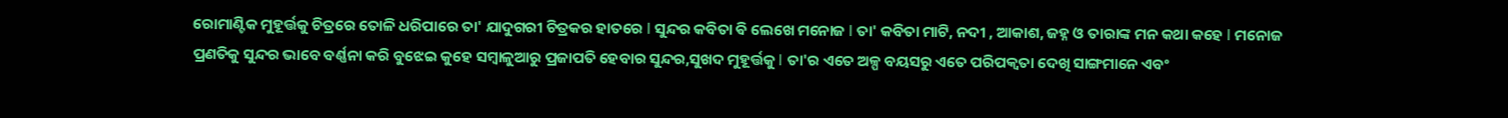ରୋମାଣ୍ଟିକ ମୁହୂର୍ତ୍ତକୁ ଚିତ୍ରରେ ତୋଳି ଧରିପାରେ ତା' ଯାଦୁଗରୀ ଚିତ୍ରକର ହାତରେ l ସୁନ୍ଦର କବିତା ଵି ଲେଖେ ମନୋଜ l ତା' କବିତା ମାଟି, ନଦୀ , ଆକାଶ, ଜହ୍ନ ଓ ତାରାଙ୍କ ମନ କଥା କହେ l ମନୋଜ ପ୍ରଣତିକୁ ସୁନ୍ଦର ଭାବେ ବର୍ଣ୍ଣନା କରି ବୁଝେଇ କୁହେ ସମ୍ବାଳୁଆରୁ ପ୍ରଜାପତି ହେବାର ସୁନ୍ଦର,ସୁଖଦ ମୁହୂର୍ତ୍ତକୁ l ତା'ର ଏତେ ଅଳ୍ପ ବୟସରୁ ଏତେ ପରିପକ୍ଵତା ଦେଖି ସାଙ୍ଗମାନେ ଏବଂ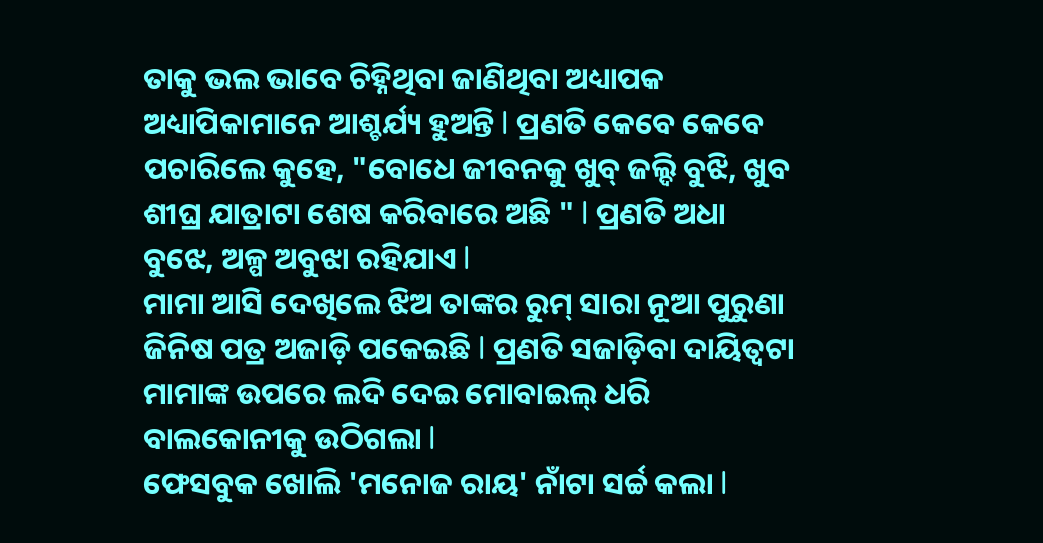ତାକୁ ଭଲ ଭାବେ ଚିହ୍ନିଥିବା ଜାଣିଥିବା ଅଧ୍ୟାପକ ଅଧ୍ୟାପିକାମାନେ ଆଶ୍ଚର୍ଯ୍ୟ ହୁଅନ୍ତି l ପ୍ରଣତି କେବେ କେବେ ପଚାରିଲେ କୁହେ, "ବୋଧେ ଜୀବନକୁ ଖୁବ୍ ଜଲ୍ଦି ବୁଝି, ଖୁବ ଶୀଘ୍ର ଯାତ୍ରାଟା ଶେଷ କରିବାରେ ଅଛି " l ପ୍ରଣତି ଅଧା ବୁଝେ, ଅଳ୍ପ ଅବୁଝା ରହିଯାଏ l
ମାମା ଆସି ଦେଖିଲେ ଝିଅ ତାଙ୍କର ରୁମ୍ ସାରା ନୂଆ ପୁରୁଣା ଜିନିଷ ପତ୍ର ଅଜାଡ଼ି ପକେଇଛି l ପ୍ରଣତି ସଜାଡ଼ିବା ଦାୟିତ୍ୱଟା ମାମାଙ୍କ ଉପରେ ଲଦି ଦେଇ ମୋବାଇଲ୍ ଧରି ବାଲକୋନୀକୁ ଉଠିଗଲା l
ଫେସବୁକ ଖୋଲି 'ମନୋଜ ରାୟ' ନାଁଟା ସର୍ଚ୍ଚ କଲା l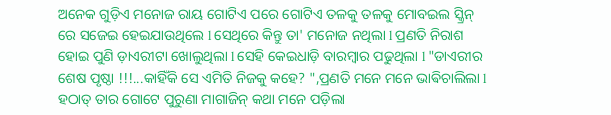ଅନେକ ଗୁଡ଼ିଏ ମନୋଜ ରାୟ ଗୋଟିଏ ପରେ ଗୋଟିଏ ତଳକୁ ତଳକୁ ମୋବଇଲ ସ୍କ୍ରିନ୍ ରେ ସଜେଇ ହେଇଯାଉଥିଲେ l ସେଥିରେ କିନ୍ତୁ ତା' ମନୋଜ ନଥିଲା l ପ୍ରଣତି ନିରାଶ ହୋଇ ପୁଣି ଡ଼ାଏରୀଟା ଖୋଲୁଥିଲା l ସେହି କେଇଧାଡ଼ି ବାରମ୍ବାର ପଢୁଥିଲା l "ଡାଏରୀର ଶେଷ ପୃଷ୍ଠା !!!...କାହିଁକି ସେ ଏମିତି ନିଜକୁ କହେ? ",ପ୍ରଣତି ମନେ ମନେ ଭାଵିଚାଲିଲା l
ହଠାତ୍ ତାର ଗୋଟେ ପୁରୁଣା ମାଗାଜିନ୍ କଥା ମନେ ପଡ଼ିଲା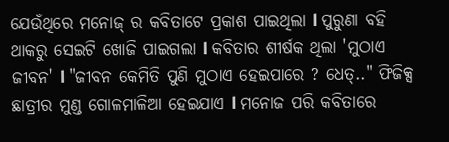ଯେଉଁଥିରେ ମନୋଜ୍ ର କବିତାଟେ ପ୍ରକାଶ ପାଇଥିଲା l ପୁରୁଣା ବହି ଥାକରୁ ସେଇଟି ଖୋଜି ପାଇଗଲା l କବିତାର ଶୀର୍ଷକ ଥିଲା 'ମୁଠାଏ ଜୀବନ' l "ଜୀବନ କେମିତି ପୁଣି ମୁଠାଏ ହେଇପାରେ ? ଧେତ୍.." ଫିଜିକ୍ସ ଛାତ୍ରୀର ମୁଣ୍ଡ ଗୋଳମାଳିଆ ହେଇଯାଏ l ମନୋଜ ପରି କବିତାରେ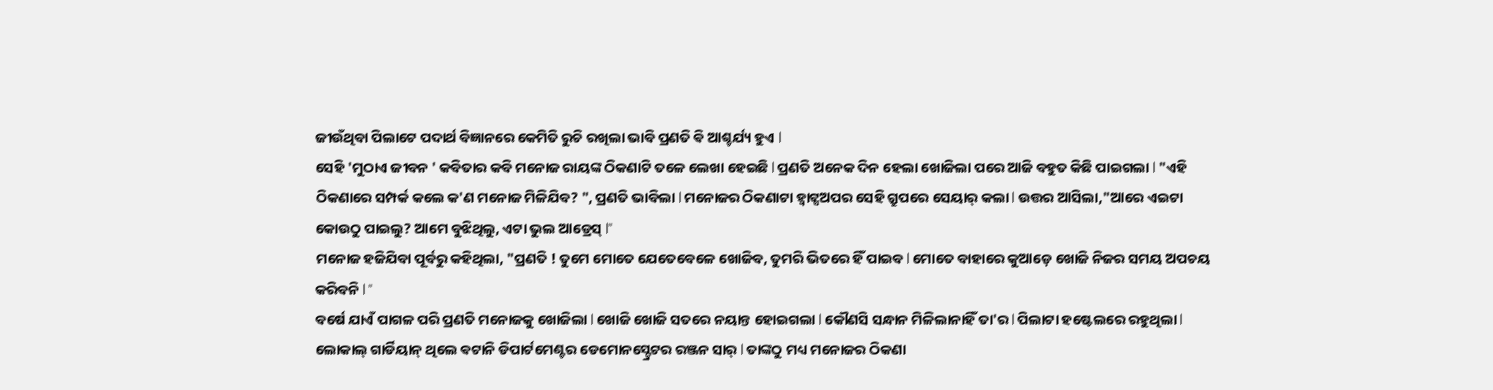ଜୀଉଁଥିବା ପିଲାଟେ ପଦାର୍ଥ ବିଜ୍ଞାନରେ କେମିତି ରୁଚି ରଖିଲା ଭାବି ପ୍ରଣତି ଵି ଆଶ୍ଚର୍ଯ୍ୟ ହୁଏ l
ସେହି 'ମୁଠାଏ ଜୀବନ ' କବିତାର କବି ମନୋଜ ରାୟଙ୍କ ଠିକଣାଟି ତଳେ ଲେଖା ହେଇଛି l ପ୍ରଣତି ଅନେକ ଦିନ ହେଲା ଖୋଜିଲା ପରେ ଆଜି ବହୁତ କିଛି ପାଇଗଲା l "ଏହି ଠିକଣାରେ ସମ୍ପର୍କ କଲେ କ'ଣ ମନୋଜ ମିଳିଯିବ? ", ପ୍ରଣତି ଭାବିଲା l ମନୋଜର ଠିକଣାଟା ହ୍ୱାଟ୍ସଅପର ସେହି ଗ୍ରୁପରେ ସେୟାର୍ କଲା l ଉତ୍ତର ଆସିଲା,"ଆରେ ଏଇଟା କୋଉଠୁ ପାଇଲୁ? ଆମେ ବୁଝିଥିଲୁ, ଏଟା ଭୁଲ ଆଡ୍ରେସ୍ l"
ମନୋଜ ହଜିଯିବା ପୂର୍ବରୁ କହିଥିଲା, "ପ୍ରଣତି ! ତୁମେ ମୋତେ ଯେତେବେଳେ ଖୋଜିବ, ତୁମରି ଭିତରେ ହିଁ ପାଇବ l ମୋତେ ବାହାରେ କୁଆଡ଼େ ଖୋଜି ନିଜର ସମୟ ଅପଚୟ କରିବନି l "
ବର୍ଷେ ଯାଏଁ ପାଗଳ ପରି ପ୍ରଣତି ମନୋଜକୁ ଖୋଜିଲା l ଖୋଜି ଖୋଜି ସତରେ ନୟାନ୍ତ ହୋଇଗଲା l କୌଣସି ସନ୍ଧାନ ମିଳିଲାନାହିଁ ତା'ର l ପିଲାଟା ହଷ୍ଟେଲରେ ରହୁଥିଲା l ଲୋକାଲ୍ ଗାର୍ଡିୟାନ୍ ଥିଲେ ଵଟାନି ଡିପାର୍ଟମେଣ୍ଟର ଡେମୋନସ୍ଟ୍ରେଟର ରଞ୍ଜନ ସାର୍ l ତାଙ୍କଠୁ ମଧ୍ୟ ମନୋଜର ଠିକଣା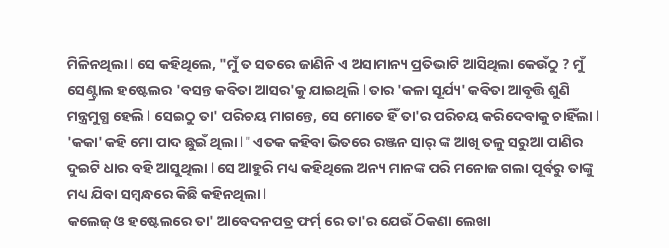ମିଳିନଥିଲା l ସେ କହିଥିଲେ, "ମୁଁ ତ ସତରେ ଜାଣିନି ଏ ଅସାମାନ୍ୟ ପ୍ରତିଭାଟି ଆସିଥିଲା କେଉଁଠୁ ? ମୁଁ ସେଣ୍ଟ୍ରାଲ ହଷ୍ଟେଲର 'ବସନ୍ତ କବିତା ଆସର'କୁ ଯାଇଥିଲି l ତାର 'କଳା ସୂର୍ଯ୍ୟ' କବିତା ଆବୃତ୍ତି ଶୁଣି ମନ୍ତ୍ରମୁଗ୍ଧ ହେଲି l ସେଇଠୁ ତା' ପରିଚୟ ମାଗନ୍ତେ, ସେ ମୋତେ ହିଁ ତା'ର ପରିଚୟ କରିଦେବାକୁ ଚାହିଁଲା l 'କକା' କହି ମୋ ପାଦ ଛୁଇଁ ଥିଲା l " ଏତକ କହିବା ଭିତରେ ରଞ୍ଜନ ସାର୍ ଙ୍କ ଆଖି ତଳୁ ସରୁଆ ପାଣିର ଦୁଇଟି ଧାର ବହି ଆସୁଥିଲା l ସେ ଆହୁରି ମଧ୍ୟ କହିଥିଲେ ଅନ୍ୟ ମାନଙ୍କ ପରି ମନୋଜ ଗଲା ପୂର୍ବରୁ ତାଙ୍କୁ ମଧ୍ୟ ଯିବା ସମ୍ବନ୍ଧରେ କିଛି କହିନଥିଲା l
କଲେଜ୍ ଓ ହଷ୍ଟେଲରେ ତା' ଆବେଦନପତ୍ର ଫର୍ମ୍ ରେ ତା'ର ଯେଉଁ ଠିକଣା ଲେଖା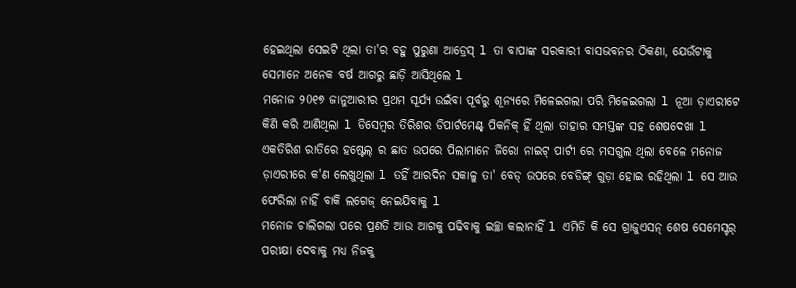ହେଇଥିଲା ସେଇଟି ଥିଲା ତା'ର ବହୁ ପୁରୁଣା ଆଡ୍ରେସ୍ l ତା ବାପାଙ୍କ ସରକାରୀ ବାସଭବନର ଠିକଣା, ଯେଉଁଟାକୁ ସେମାନେ ଅନେକ ବର୍ଷ ଆଗରୁ ଛାଡ଼ି ଆସିଥିଲେ l
ମନୋଜ ୨0୧୭ ଜାନୁଆରୀର ପ୍ରଥମ ସୂର୍ଯ୍ୟ ଉଇଁବା ପୂର୍ବରୁ ଶୂନ୍ୟରେ ମିଳେଇଗଲା ପରି ମିଳେଇଗଲା l ନୂଆ ଡ଼ାଏରୀଟେ କିଣି କରି ଆଣିଥିଲା l ଡିସେମ୍ବର ତିରିଶର ଡିପାର୍ଟମେଣ୍ଟ୍ ପିକନିକ୍ ହିଁ ଥିଲା ତାହାର ସମସ୍ତଙ୍କ ସହ ଶେଷଦେଖା l ଏକତିରିଶ ରାତିରେ ହଷ୍ଟେଲ୍ ର ଛାତ ଉପରେ ପିଲାମାନେ ଜିରୋ ନାଇଟ୍ ପାର୍ଟୀ ରେ ମସଗୁଲ ଥିଲା ବେଳେ ମନୋଜ ଡ଼ାଏରୀରେ କ'ଣ ଲେଖୁଥିଲା l ତହିଁ ଆରଦିନ ସକାଳୁ ତା' ବେଡ୍ ଉପରେ ବେଡିଙ୍ଗ୍ ଗୁଡ଼ା ହୋଇ ରହିଥିଲା l ସେ ଆଉ ଫେରିଲା ନାହିଁ ବାକି ଲଗେଜ୍ ନେଇଯିବାକୁ l
ମନୋଜ ଚାଲିଗଲା ପରେ ପ୍ରଣତି ଆଉ ଆଗକୁ ପଢିବାକୁ ଇଚ୍ଛା କଲାନାହିଁ l ଏମିତି କି ସେ ଗ୍ରାଜୁଏସନ୍ ଶେଷ ସେମେସ୍ଟର୍ ପରୀକ୍ଷା ଦେବାକୁ ମଧ୍ୟ ନିଜକୁ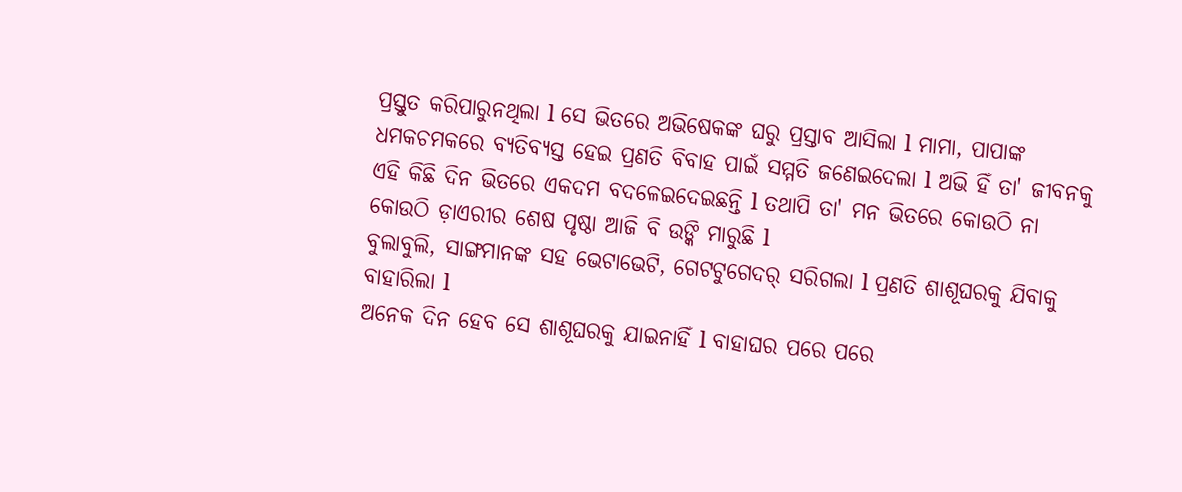ପ୍ରସ୍ତୁତ କରିପାରୁନଥିଲା l ସେ ଭିତରେ ଅଭିଷେକଙ୍କ ଘରୁ ପ୍ରସ୍ତାବ ଆସିଲା l ମାମା, ପାପାଙ୍କ ଧମକଚମକରେ ବ୍ୟତିବ୍ୟସ୍ତ ହେଇ ପ୍ରଣତି ବିବାହ ପାଇଁ ସମ୍ମତି ଜଣେଇଦେଲା l ଅଭି ହିଁ ତା' ଜୀବନକୁ ଏହି କିଛି ଦିନ ଭିତରେ ଏକଦମ ବଦଳେଇଦେଇଛନ୍ତି l ତଥାପି ତା' ମନ ଭିତରେ କୋଉଠି ନା କୋଉଠି ଡ଼ାଏରୀର ଶେଷ ପୃଷ୍ଠା ଆଜି ବି ଉଙ୍କି ମାରୁଛି l
ବୁଲାବୁଲି, ସାଙ୍ଗମାନଙ୍କ ସହ ଭେଟାଭେଟି, ଗେଟଟୁଗେଦର୍ ସରିଗଲା l ପ୍ରଣତି ଶାଶୂଘରକୁ ଯିବାକୁ ବାହାରିଲା l
ଅନେକ ଦିନ ହେବ ସେ ଶାଶୂଘରକୁ ଯାଇନାହିଁ l ବାହାଘର ପରେ ପରେ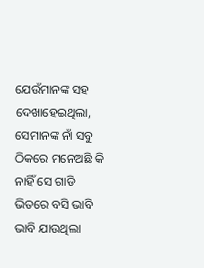ଯେଉଁମାନଙ୍କ ସହ ଦେଖାହେଇଥିଲା, ସେମାନଙ୍କ ନାଁ ସବୁ ଠିକରେ ମନେଅଛି କି ନାହିଁ ସେ ଗାଡି ଭିତରେ ବସି ଭାବି ଭାବି ଯାଉଥିଲା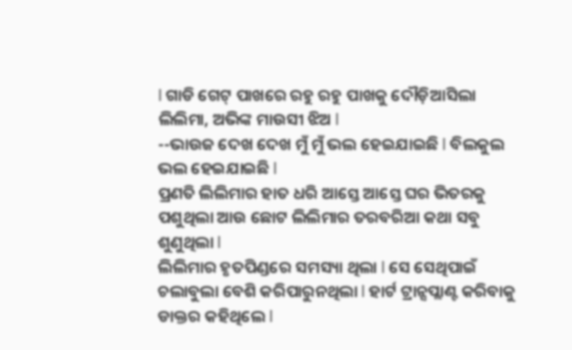l ଗାଡି ଗେଟ୍ ପାଖରେ ରହୁ ରହୁ ପାଖକୁ ଦୌଡ଼ିଆସିଲା ଲିଲିମା, ଅଭିଙ୍କ ମାଉସୀ ଝିଅ l
--ଭାଉଜ ଦେଖ ଦେଖ ମୁଁ ମୁଁ ଭଲ ହେଇଯାଇଛି l ବିଲକୁଲ ଭଲ ହେଇଯାଇଛି l
ପ୍ରଣତି ଲିଲିମାର ହାତ ଧରି ଆସ୍ତେ ଆସ୍ତେ ଘର ଭିତରକୁ ପଶୁଥିଲା ଆଉ ଛୋଟ ଲିଲିମାର ତରବରିଆ କଥା ସବୁ ଶୁଣୁଥିଲା l
ଲିଲିମାର ହୃତପିଣ୍ଡରେ ସମସ୍ୟା ଥିଲା l ସେ ସେଥିପାଇଁ ଚଲାବୁଲା ବେଶି କରିପାରୁନଥିଲା l ହାର୍ଟ ଟ୍ରାନ୍ସପ୍ଲାଣ୍ଟ କରିବାକୁ ଡାକ୍ତର କହିଥିଲେ l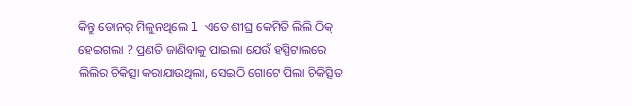କିନ୍ତୁ ଡୋନର୍ ମିଳୁନଥିଲେ l ଏତେ ଶୀଘ୍ର କେମିତି ଲିଲି ଠିକ୍ ହେଇଗଲା ? ପ୍ରଣତି ଜାଣିବାକୁ ପାଇଲା ଯେଉଁ ହସ୍ପିଟାଲରେ ଲିଲିର ଚିକିତ୍ସା କରାଯାଉଥିଲା, ସେଇଠି ଗୋଟେ ପିଲା ଚିକିତ୍ସିତ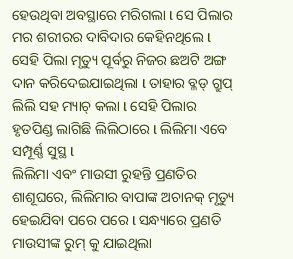ହେଉଥିବା ଅବସ୍ଥାରେ ମରିଗଲା l ସେ ପିଲାର ମର ଶରୀରର ଦାବିଦାର କେହିନଥିଲେ l ସେହି ପିଲା ମୃତ୍ୟୁ ପୂର୍ବରୁ ନିଜର ଛଅଟି ଅଙ୍ଗ ଦାନ କରିଦେଇଯାଇଥିଲା l ତାହାର ବ୍ଳଡ୍ ଗ୍ରୁପ୍ ଲିଲି ସହ ମ୍ୟାଚ୍ କଲା l ସେହି ପିଲାର ହୃତପିଣ୍ଡ ଲାଗିଛି ଲିଲିଠାରେ l ଲିଲିମା ଏବେ ସମ୍ପୂର୍ଣ୍ଣ ସୁସ୍ଥ l
ଲିଲିମା ଏବଂ ମାଉସୀ ରୁହନ୍ତି ପ୍ରଣତିର ଶାଶୂଘରେ, ଲିଲିମାର ବାପାଙ୍କ ଅଚାନକ୍ ମୃତ୍ୟୁ ହେଇଯିବା ପରେ ପରେ l ସନ୍ଧ୍ୟାରେ ପ୍ରଣତି ମାଉସୀଙ୍କ ରୁମ୍ କୁ ଯାଇଥିଲା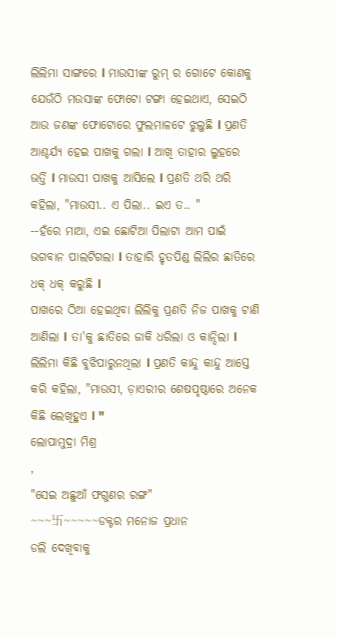ଲିଲିମା ସାଙ୍ଗରେ l ମାଉସୀଙ୍କ ରୁମ୍ ର ଗୋଟେ କୋଣକୁ ଯେଉଁଠି ମଉସାଙ୍କ ଫୋଟୋ ଟଙ୍ଗା ହେଇଥାଏ, ସେଇଠି ଆଉ ଜଣଙ୍କ ଫୋଟୋରେ ଫୁଲମାଳଟେ ଝୁଲୁଛି l ପ୍ରଣତି ଆଶ୍ଚର୍ଯ୍ୟ ହେଇ ପାଖକୁ ଗଲା l ଆଖି ତାହାର ଲୁହରେ ଭର୍ତ୍ତି l ମାଉସୀ ପାଖକୁ ଆସିଲେ l ପ୍ରଣତି ଥରି ଥରି କହିଲା, "ମାଉସୀ.. ଏ ପିଲା.. ଇଏ ତ.. "
--ହଁରେ ମାଆ, ଏଇ ଛୋଟିଆ ପିଲାଟା ଆମ ପାଇଁ ଭଗବାନ ପାଲଟିଗଲା l ତାହାରି ହୃତପିଣ୍ଡ ଲିଲିର ଛାତିରେ ଧକ୍ ଧକ୍ କରୁଛି l
ପାଖରେ ଠିଆ ହେଇଥିବା ଲିଲିକୁ ପ୍ରଣତି ନିଜ ପାଖକୁ ଟାଣି ଆଣିଲା l ତା'କୁ ଛାତିରେ ଜାକି ଧରିଲା ଓ କାନ୍ଦିଲା l ଲିଲିମା କିଛି ବୁଝିପାରୁନଥିଲା l ପ୍ରଣତି କାନ୍ଦୁ କାନ୍ଦୁ ଆସ୍ତେ କରି କହିଲା, "ମାଉସୀ, ଡ଼ାଏରୀର ଶେଷପୃଷ୍ଠାରେ ଅନେକ କିଛି ଲେଖିହୁଏ l "
ଲୋପାମୁଦ୍ରା ମିଶ୍ର
,
"ସେଇ ଅଛୁଆଁ ଫଗୁଣର ରଙ୍ଗ"
~~~卐~~~~~ଡକ୍ଟର ମନୋଜ ପ୍ରଧାନ
ଡଲି ଦେଖିବାକୁ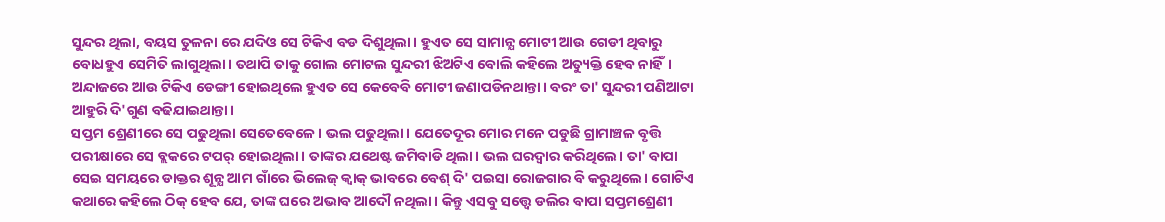ସୁନ୍ଦର ଥିଲା, ବୟସ ତୁଳନା ରେ ଯଦିଓ ସେ ଟିକିଏ ବଡ ଦିଶୁଥିଲା। ହୁଏତ ସେ ସାମାନ୍ଯ ମୋଟୀ ଆଉ ଗେଡୀ ଥିବାରୁ ବୋଧହୁଏ ସେମିତି ଲାଗୁଥିଲା। ତଥାପି ତାକୁ ଗୋଲ ମୋଟଲ ସୁନ୍ଦରୀ ଝିଅଟିଏ ବୋଲି କହିଲେ ଅତ୍ୟୁକ୍ତି ହେବ ନାହିଁ। ଅନ୍ଦାଜରେ ଆଉ ଟିକିଏ ଡେଙ୍ଗୀ ହୋଇଥିଲେ ହୁଏତ ସେ କେବେବି ମୋଟୀ ଜଣାପଡିନଥାନ୍ତା। ବରଂ ତା' ସୁନ୍ଦରୀ ପଣିଆଟା ଆହୁରି ଦି'ଗୁଣ ବଢିଯାଇଥାନ୍ତା।
ସପ୍ତମ ଶ୍ରେଣୀରେ ସେ ପଢୁଥିଲା ସେତେବେଳେ। ଭଲ ପଢୁଥିଲା। ଯେତେଦୂର ମୋର ମନେ ପଡୁଛି ଗ୍ରାମାଞ୍ଚଳ ବୃତ୍ତି ପରୀକ୍ଷାରେ ସେ ବ୍ଲକରେ ଟପର୍ ହୋଇଥିଲା। ତାଙ୍କର ଯଥେଷ୍ଟ ଜମିବାଡି ଥିଲା। ଭଲ ଘରଦ୍ବାର କରିଥିଲେ। ତା' ବାପା ସେଇ ସମୟରେ ଡାକ୍ତର ଶୂନ୍ଯ ଆମ ଗାଁରେ ଭିଲେଜ୍ କ୍ବାକ୍ ଭାବରେ ବେଶ୍ ଦି' ପଇସା ରୋଜଗାର ବି କରୁଥିଲେ। ଗୋଟିଏ କଥାରେ କହିଲେ ଠିକ୍ ହେବ ଯେ, ତାଙ୍କ ଘରେ ଅଭାବ ଆଦୌ ନଥିଲା। କିନ୍ତୁ ଏସବୁ ସତ୍ତ୍ବେ ଡଲିର ବାପା ସପ୍ତମଶ୍ରେଣୀ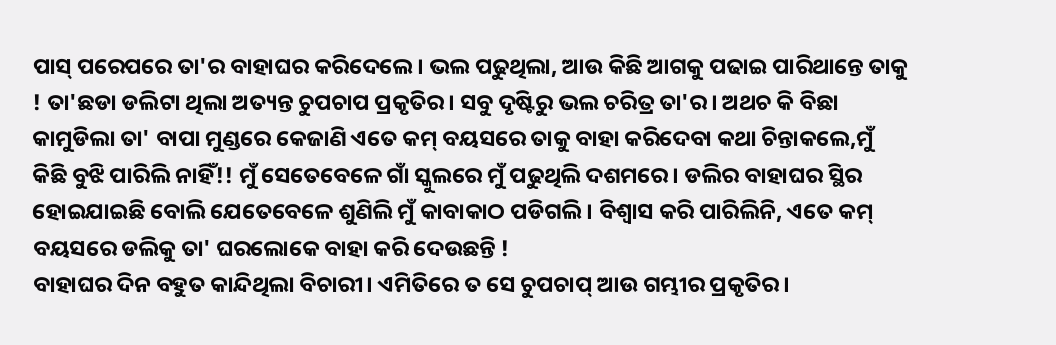ପାସ୍ ପରେପରେ ତା'ର ବାହାଘର କରିଦେଲେ। ଭଲ ପଢୁଥିଲା, ଆଉ କିଛି ଆଗକୁ ପଢାଇ ପାରିଥାନ୍ତେ ତାକୁ ! ତା'ଛଡା ଡଲିଟା ଥିଲା ଅତ୍ୟନ୍ତ ଚୁପଚାପ ପ୍ରକୃତିର। ସବୁ ଦୃଷ୍ଟିରୁ ଭଲ ଚରିତ୍ର ତା'ର। ଅଥଚ କି ବିଛା କାମୁଡିଲା ତା' ବାପା ମୁଣ୍ଡରେ କେଜାଣି ଏତେ କମ୍ ବୟସରେ ତାକୁ ବାହା କରିଦେବା କଥା ଚିନ୍ତାକଲେ,ମୁଁ କିଛି ବୁଝି ପାରିଲି ନାହିଁ!! ମୁଁ ସେତେବେଳେ ଗାଁ ସ୍କୁଲରେ ମୁଁ ପଢୁଥିଲି ଦଶମରେ। ଡଲିର ବାହାଘର ସ୍ଥିର ହୋଇଯାଇଛି ବୋଲି ଯେତେବେଳେ ଶୁଣିଲି ମୁଁ କାବାକାଠ ପଡିଗଲି। ବିଶ୍ୱାସ କରି ପାରିଲିନି, ଏତେ କମ୍ ବୟସରେ ଡଲିକୁ ତା' ଘରଲୋକେ ବାହା କରି ଦେଉଛନ୍ତି !
ବାହାଘର ଦିନ ବହୁତ କାନ୍ଦିଥିଲା ବିଚାରୀ। ଏମିତିରେ ତ ସେ ଚୁପଚାପ୍ ଆଉ ଗମ୍ଭୀର ପ୍ରକୃତିର।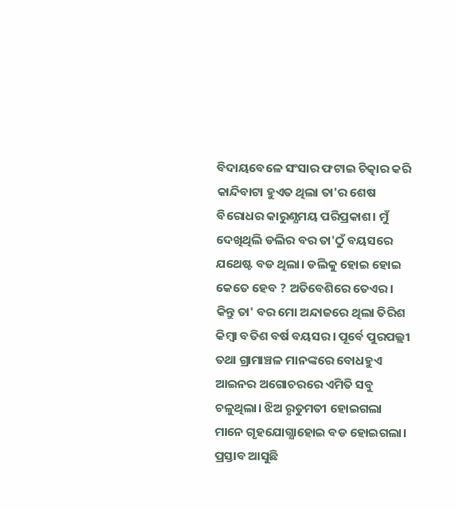ବିଦାୟବେଳେ ସଂସାର ଫଟାଇ ଚିତ୍କାର କରି କାନ୍ଦିବାଟା ହୁଏତ ଥିଲା ତା'ର ଶେଷ ବିରୋଧର କାରୁଣ୍ଯମୟ ପରିପ୍ରକାଶ। ମୁଁ ଦେଖିଥିଲି ଡଲିର ବର ତା'ଠୁଁ ବୟସରେ ଯଥେଷ୍ଟ ବଡ ଥିଲା। ଡଲିକୁ ହୋଇ ହୋଇ କେତେ ହେବ ? ଅତିବେଶିରେ ତେଏର। କିନ୍ତୁ ତା' ବର ମୋ ଅନ୍ଦାଜରେ ଥିଲା ତିରିଶ କିମ୍ବା ବତିଶ ବର୍ଷ ବୟସର। ପୂର୍ବେ ପୁରପଲ୍ଲୀ ତଥା ଗ୍ରାମାଞ୍ଚଳ ମାନଙ୍କରେ ବୋଧହୁଏ ଆଇନର ଅଗୋଚରରେ ଏମିତି ସବୁ ଚଳୁଥିଲା। ଝିଅ ରୃତୁମତୀ ହୋଇଗଲା ମାନେ ଗୃହଯୋଗ୍ଯାହୋଇ ବଡ ହୋଇଗଲା। ପ୍ରସ୍ତାବ ଆସୁଛି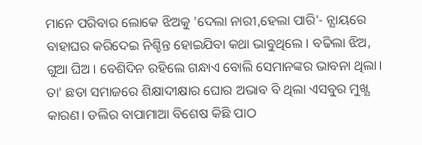ମାନେ ପରିବାର ଲୋକେ ଝିଅକୁ 'ଦେଲା ନାରୀ,ହେଲା ପାରି'- ନ୍ଯାୟରେ ବାହାଘର କରିଦେଇ ନିଶ୍ଚିନ୍ତ ହୋଇଯିବା କଥା ଭାବୁଥିଲେ। ବଢିଲା ଝିଅ, ଗୁଆ ଘିଅ। ବେଶିଦିନ ରହିଲେ ଗନ୍ଧାଏ ବୋଲି ସେମାନଙ୍କର ଭାବନା ଥିଲା। ତା' ଛଡା ସମାଜରେ ଶିକ୍ଷାଦୀକ୍ଷାର ଘୋର ଅଭାବ ବି ଥିଲା ଏସବୁର ମୁଖ୍ଯ କାରଣ। ଡଲିର ବାପାମାଆ ବିଶେଷ କିଛି ପାଠ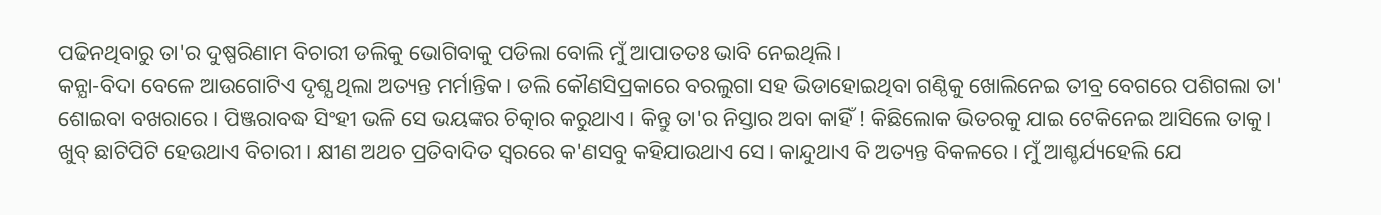ପଢିନଥିବାରୁ ତା'ର ଦୁଷ୍ପରିଣାମ ବିଚାରୀ ଡଲିକୁ ଭୋଗିବାକୁ ପଡିଲା ବୋଲି ମୁଁ ଆପାତତଃ ଭାବି ନେଇଥିଲି।
କନ୍ଯା-ବିଦା ବେଳେ ଆଉଗୋଟିଏ ଦୃଶ୍ଯ ଥିଲା ଅତ୍ୟନ୍ତ ମର୍ମାନ୍ତିକ। ଡଲି କୌଣସିପ୍ରକାରେ ବରଲୁଗା ସହ ଭିଡାହୋଇଥିବା ଗଣ୍ଠିକୁ ଖୋଲିନେଇ ତୀବ୍ର ବେଗରେ ପଶିଗଲା ତା' ଶୋଇବା ବଖରାରେ। ପିଞ୍ଜରାବଦ୍ଧ ସିଂହୀ ଭଳି ସେ ଭୟଙ୍କର ଚିତ୍କାର କରୁଥାଏ। କିନ୍ତୁ ତା'ର ନିସ୍ତାର ଅବା କାହିଁ ! କିଛିଲୋକ ଭିତରକୁ ଯାଇ ଟେକିନେଇ ଆସିଲେ ତାକୁ। ଖୁବ୍ ଛାଟିପିଟି ହେଉଥାଏ ବିଚାରୀ। କ୍ଷୀଣ ଅଥଚ ପ୍ରତିବାଦିତ ସ୍ବରରେ କ'ଣସବୁ କହିଯାଉଥାଏ ସେ। କାନ୍ଦୁଥାଏ ବି ଅତ୍ୟନ୍ତ ବିକଳରେ। ମୁଁ ଆଶ୍ଚର୍ଯ୍ୟହେଲି ଯେ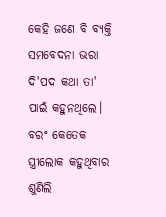କେହି ଜଣେ ବି ବ୍ଯକ୍ତି ସମବେଦନା ଭରା ଦି'ପଦ କଥା ତା' ପାଇଁ କହୁନଥିଲେ। ବରଂ କେତେକ ସ୍ତ୍ରୀଲୋକ କହୁଥିବାର ଶୁଣିଲି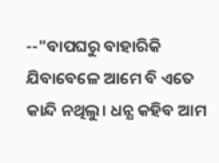--"ବାପଘରୁ ବାହାରିକି ଯିବାବେଳେ ଆମେ ବି ଏତେ କାନ୍ଦି ନଥିଲୁ। ଧନ୍ଯ କହିବ ଆମ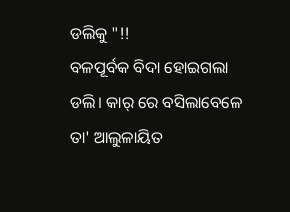ଡଲିକୁ "!!
ବଳପୂର୍ବକ ବିଦା ହୋଇଗଲା ଡଲି। କାର୍ ରେ ବସିଲାବେଳେ ତା' ଆଲୁଳାୟିତ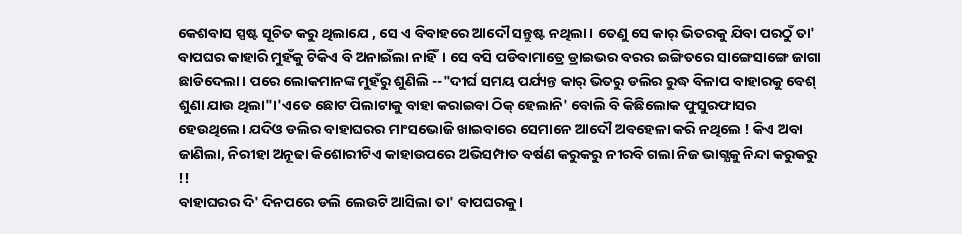କେଶବାସ ସ୍ପଷ୍ଟ ସୂଚିତ କରୁ ଥିଲାଯେ , ସେ ଏ ବିବାହରେ ଆଦୌ ସନ୍ତୁଷ୍ଟ ନଥିଲା। ତେଣୁ ସେ କାର୍ ଭିତରକୁ ଯିବା ପରଠୁଁ ତା' ବାପଘର କାହାରି ମୁହଁକୁ ଟିକିଏ ବି ଅନାଇଁଲା ନାହିଁ। ସେ ବସି ପଡିବାମାତ୍ରେ ଡ୍ରାଇଭର ବରର ଇଙ୍ଗିତରେ ସାଙ୍ଗେସାଙ୍ଗେ ଜାଗା ଛାଡିଦେଲା। ପରେ ଲୋକମାନଙ୍କ ମୁହଁରୁ ଶୁଣିଲି --"ଦୀର୍ଘ ସମୟ ପର୍ଯ୍ୟନ୍ତ କାର୍ ଭିତରୁ ଡଲିର ରୁଦ୍ଧ ବିଳାପ ବାହାରକୁ ବେଶ୍ ଶୁଣା ଯାଉ ଥିଲା"।'ଏତେ ଛୋଟ ପିଲାଟାକୁ ବାହା କରାଇବା ଠିକ୍ ହେଲାନି' ବୋଲି ବି କିଛିଲୋକ ଫୁସୁରଫାସର ହେଉଥିଲେ। ଯଦିଓ ଡଲିର ବାହାଘରର ମାଂସଭୋଜି ଖାଇବାରେ ସେମାନେ ଆଦୌ ଅବହେଳା କରି ନଥିଲେ ! କିଏ ଅବା ଜାଣିଲା, ନିରୀହା ଅନୂଢା କିଶୋରୀଟିଏ କାହାଉପରେ ଅଭିସମ୍ପାତ ବର୍ଷଣ କରୁକରୁ ନୀରବି ଗଲା ନିଜ ଭାଗ୍ଯକୁ ନିନ୍ଦା କରୁକରୁ !!
ବାହାଘରର ଦି' ଦିନପରେ ଡଲି ଲେଉଟି ଆସିଲା ତା' ବାପଘରକୁ।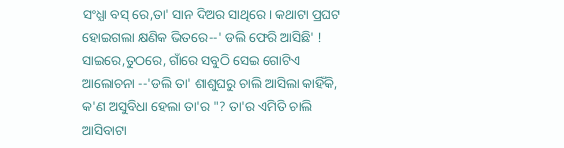ସଂଧ୍ଯା ବସ୍ ରେ,ତା' ସାନ ଦିଅର ସାଥିରେ। କଥାଟା ପ୍ରଘଟ ହୋଇଗଲା କ୍ଷଣିକ ଭିତରେ--' ଡଲି ଫେରି ଆସିଛି' ! ସାଇରେ,ତୁଠରେ, ଗାଁରେ ସବୁଠି ସେଇ ଗୋଟିଏ ଆଲୋଚନା --'ଡଲି ତା' ଶାଶୁଘରୁ ଚାଲି ଆସିଲା କାହିଁକି, କ'ଣ ଅସୁବିଧା ହେଲା ତା'ର "? ତା'ର ଏମିତି ଚାଲି ଆସିବାଟା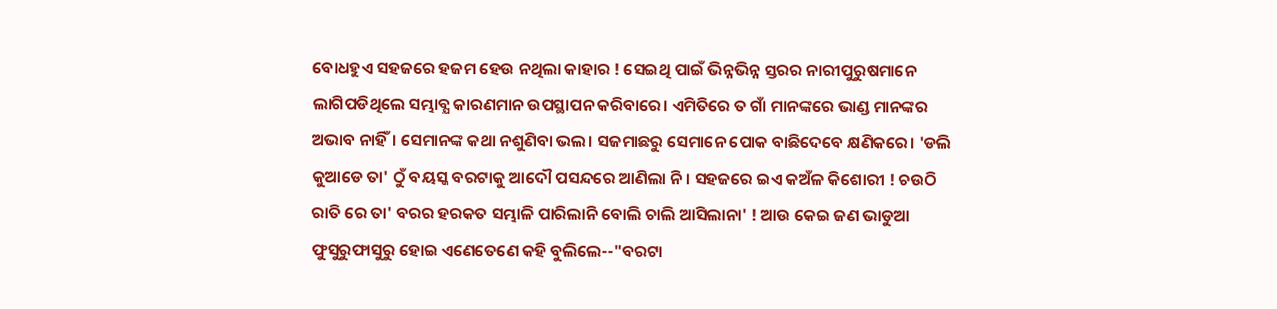ବୋଧହୁଏ ସହଜରେ ହଜମ ହେଉ ନଥିଲା କାହାର ! ସେଇଥି ପାଇଁ ଭିନ୍ନଭିନ୍ନ ସ୍ତରର ନାରୀପୁରୁଷମାନେ ଲାଗିପଡିଥିଲେ ସମ୍ଭାବ୍ଯ କାରଣମାନ ଉପସ୍ଥାପନ କରିବାରେ। ଏମିତିରେ ତ ଗାଁ ମାନଙ୍କରେ ଭାଣ୍ଡ ମାନଙ୍କର ଅଭାବ ନାହିଁ। ସେମାନଙ୍କ କଥା ନଶୁଣିବା ଭଲ। ସଜମାଛରୁ ସେମାନେ ପୋକ ବାଛିଦେବେ କ୍ଷଣିକରେ। 'ଡଲି କୁଆଡେ ତା' ଠୁଁ ବୟସ୍କ ବରଟାକୁ ଆଦୌ ପସନ୍ଦରେ ଆଣିଲା ନି। ସହଜରେ ଇଏ କଅଁଳ କିଶୋରୀ ! ଚଉଠି ରାତି ରେ ତା' ବରର ହରକତ ସମ୍ଭାଳି ପାରିଲାନି ବୋଲି ଚାଲି ଆସିଲାନା' ! ଆଉ କେଇ ଜଣ ଭାଡୁଆ ଫୁସୁରୁଫାସୁରୁ ହୋଇ ଏଣେତେଣେ କହି ବୁଲିଲେ--"ବରଟା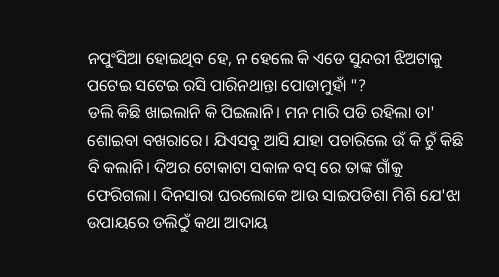ନପୁଂସିଆ ହୋଇଥିବ ହେ, ନ ହେଲେ କି ଏଡେ ସୁନ୍ଦରୀ ଝିଅଟାକୁ ପଟେଇ ସଟେଇ ରସି ପାରିନଥାନ୍ତା ପୋଡାମୁହାଁ "?
ଡଲି କିଛି ଖାଇଲାନି କି ପିଇଲାନି। ମନ ମାରି ପଡି ରହିଲା ତା' ଶୋଇବା ବଖରାରେ। ଯିଏସବୁ ଆସି ଯାହା ପଚାରିଲେ ଉଁ କି ଚୁଁ କିଛି ବି କଲାନି। ଦିଅର ଟୋକାଟା ସକାଳ ବସ୍ ରେ ତାଙ୍କ ଗାଁକୁ ଫେରିଗଲା। ଦିନସାରା ଘରଲୋକେ ଆଉ ସାଇପଡିଶା ମିଶି ଯେ'ଝା ଉପାୟରେ ଡଲିଠୁଁ କଥା ଆଦାୟ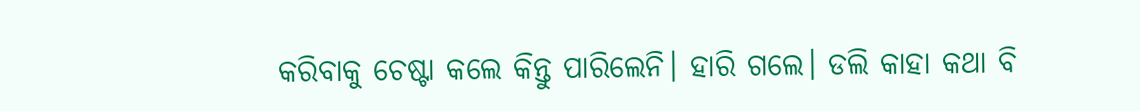କରିବାକୁ ଚେଷ୍ଟା କଲେ କିନ୍ତୁ ପାରିଲେନି। ହାରି ଗଲେ। ଡଲି କାହା କଥା ବି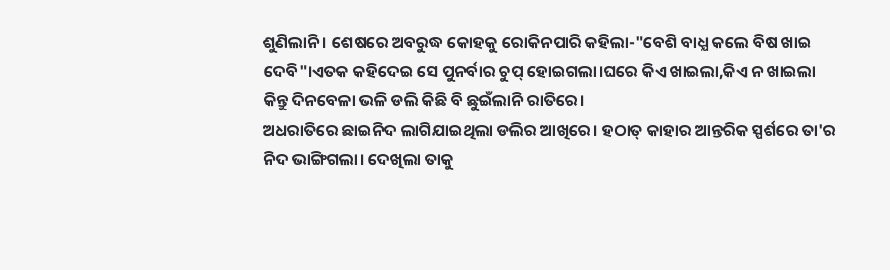ଶୁଣିଲାନି । ଶେଷରେ ଅବରୁଦ୍ଧ କୋହକୁ ରୋକିନପାରି କହିଲା-"ବେଶି ବାଧ୍ଯ କଲେ ବିଷ ଖାଇ ଦେବି"।ଏତକ କହିଦେଇ ସେ ପୁନର୍ବାର ଚୁପ୍ ହୋଇଗଲା।ଘରେ କିଏ ଖାଇଲା,କିଏ ନ ଖାଇଲା କିନ୍ତୁ ଦିନବେଳା ଭଳି ଡଲି କିଛି ବି ଛୁଇଁଲାନି ରାତିରେ।
ଅଧରାତିରେ ଛାଇନିଦ ଲାଗିଯାଇଥିଲା ଡଲିର ଆଖିରେ। ହଠାତ୍ କାହାର ଆନ୍ତରିକ ସ୍ପର୍ଶରେ ତା'ର ନିଦ ଭାଙ୍ଗିଗଲା। ଦେଖିଲା ତାକୁ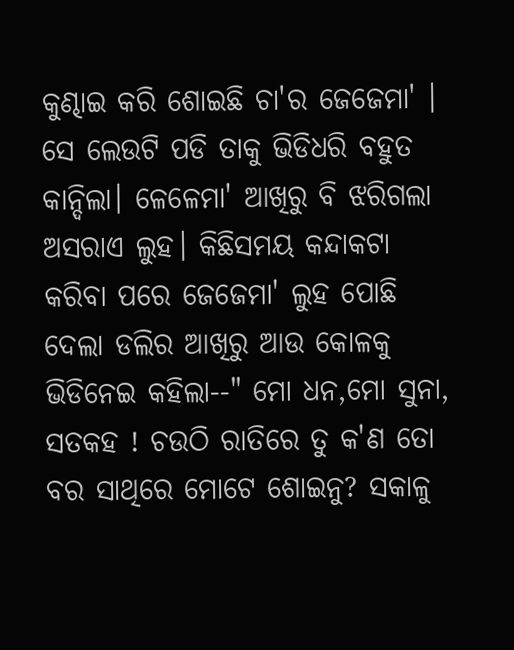କୁଣ୍ଢାଇ କରି ଶୋଇଛି ଚା'ର ଜେଜେମା' । ସେ ଲେଉଟି ପଡି ତାକୁ ଭିଡିଧରି ବହୁତ କାନ୍ଦିଲା। ଳେଳେମା' ଆଖିରୁ ବି ଝରିଗଲା ଅସରାଏ ଲୁହ। କିଛିସମୟ କନ୍ଦାକଟା କରିବା ପରେ ଜେଜେମା' ଲୁହ ପୋଛି ଦେଲା ଡଲିର ଆଖିରୁ ଆଉ କୋଳକୁ ଭିଡିନେଇ କହିଲା--" ମୋ ଧନ,ମୋ ସୁନା, ସତକହ ! ଚଉଠି ରାତିରେ ତୁ କ'ଣ ତୋ ବର ସାଥିରେ ମୋଟେ ଶୋଇନୁ? ସକାଳୁ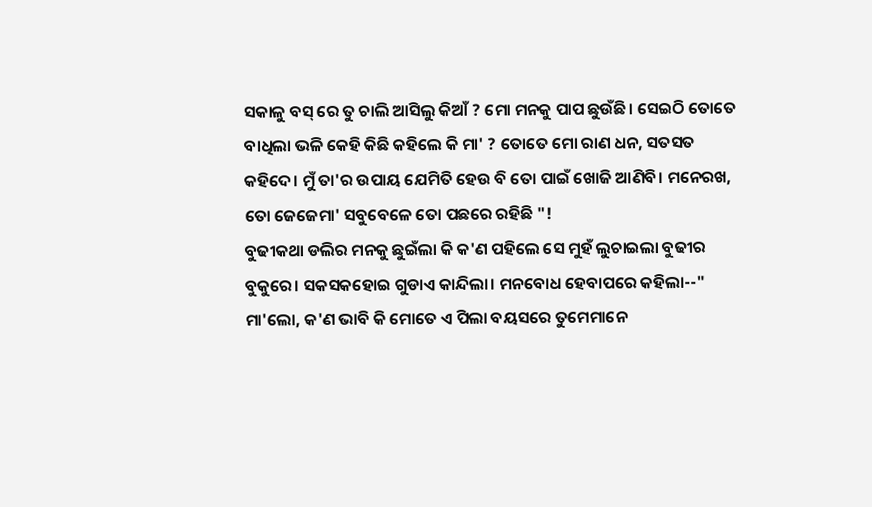ସକାଳୁ ବସ୍ ରେ ତୁ ଚାଲି ଆସିଲୁ କିଆଁ ? ମୋ ମନକୁ ପାପ ଛୁଉଁଛି। ସେଇଠି ତୋତେ ବାଧିଲା ଭଳି କେହି କିଛି କହିଲେ କି ମା' ? ତୋତେ ମୋ ରାଣ ଧନ, ସତସତ କହିଦେ। ମୁଁ ତା'ର ଉପାୟ ଯେମିତି ହେଉ ବି ତୋ ପାଇଁ ଖୋଜି ଆଣିବି। ମନେରଖ, ତୋ ଜେଜେମା' ସବୁବେଳେ ତୋ ପଛରେ ରହିଛି "!
ବୁଢୀକଥା ଡଲିର ମନକୁ ଛୁଇଁଲା କି କ'ଣ ପହିଲେ ସେ ମୁହଁ ଲୁଚାଇଲା ବୁଢୀର ବୁକୁରେ। ସକସକହୋଇ ଗୁଡାଏ କାନ୍ଦିଲା। ମନବୋଧ ହେବାପରେ କହିଲା--" ମା'ଲୋ, କ'ଣ ଭାବି କି ମୋତେ ଏ ପିଲା ବୟସରେ ତୁମେମାନେ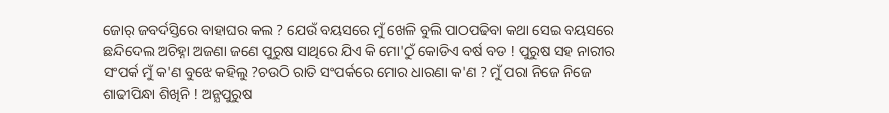ଜୋର୍ ଜବର୍ଦସ୍ତିରେ ବାହାଘର କଲ ? ଯେଉଁ ବୟସରେ ମୁଁ ଖେଳି ବୁଲି ପାଠପଢିବା କଥା ସେଇ ବୟସରେ ଛନ୍ଦିଦେଲ ଅଚିହ୍ନା ଅଜଣା ଜଣେ ପୁରୁଷ ସାଥିରେ ଯିଏ କି ମୋ'ଠୁଁ କୋଡିଏ ବର୍ଷ ବଡ ! ପୁରୁଷ ସହ ନାରୀର ସଂପର୍କ ମୁଁ କ'ଣ ବୁଝେ କହିଲୁ ?ଚଉଠି ରାତି ସଂପର୍କରେ ମୋର ଧାରଣା କ'ଣ ? ମୁଁ ପରା ନିଜେ ନିଜେ ଶାଢୀପିନ୍ଧା ଶିଖିନି ! ଅନ୍ଯପୁରୁଷ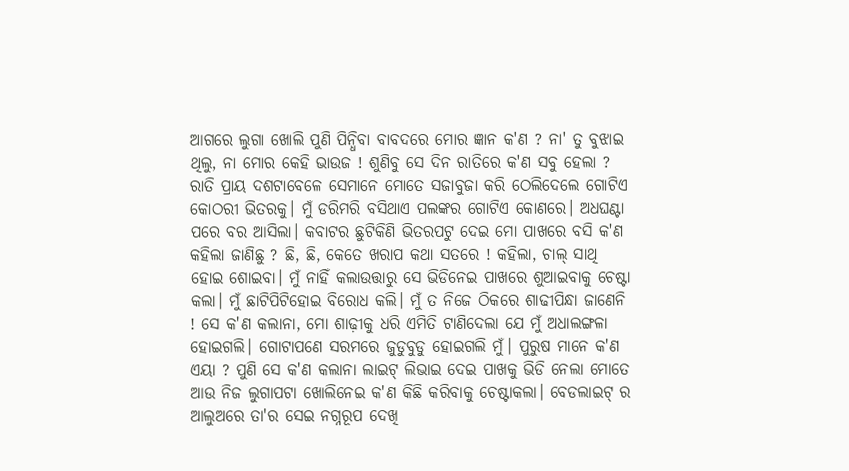ଆଗରେ ଲୁଗା ଖୋଲି ପୁଣି ପିନ୍ଧିବା ବାବଦରେ ମୋର ଜ୍ଞାନ କ'ଣ ? ନା' ତୁ ବୁଝାଇ ଥିଲୁ, ନା ମୋର କେହି ଭାଉଜ ! ଶୁଣିବୁ ସେ ଦିନ ରାତିରେ କ'ଣ ସବୁ ହେଲା ? ରାତି ପ୍ରାୟ ଦଶଟାବେଳେ ସେମାନେ ମୋତେ ସଜାବୁଜା କରି ଠେଲିଦେଲେ ଗୋଟିଏ କୋଠରୀ ଭିତରକୁ। ମୁଁ ଡରିମରି ବସିଥାଏ ପଲଙ୍କର ଗୋଟିଏ କୋଣରେ। ଅଧଘଣ୍ଟା ପରେ ବର ଆସିଲା। କବାଟର ଛୁଟିକିଣି ଭିତରପଟୁ ଦେଇ ମୋ ପାଖରେ ବସି କ'ଣ କହିଲା ଜାଣିଛୁ ? ଛି, ଛି, କେତେ ଖରାପ କଥା ସତରେ ! କହିଲା, ଚାଲ୍ ସାଥି ହୋଇ ଶୋଇବା। ମୁଁ ନାହିଁ କଲାଉତ୍ତାରୁ ସେ ଭିଡିନେଇ ପାଖରେ ଶୁଆଇବାକୁ ଚେଷ୍ଟା କଲା। ମୁଁ ଛାଟିପିଟିହୋଇ ବିରୋଧ କଲି। ମୁଁ ତ ନିଜେ ଠିକରେ ଶାଢୀପିନ୍ଧା ଜାଣେନି ! ସେ କ'ଣ କଲାନା, ମୋ ଶାଢ଼ୀକୁ ଧରି ଏମିତି ଟାଣିଦେଲା ଯେ ମୁଁ ଅଧାଲଙ୍ଗଳା ହୋଇଗଲି। ଗୋଟାପଣେ ସରମରେ ଜୁଡୁବୁଡୁ ହୋଇଗଲି ମୁଁ। ପୁରୁଷ ମାନେ କ'ଣ ଏୟା ? ପୁଣି ସେ କ'ଣ କଲାନା ଲାଇଟ୍ ଲିଭାଇ ଦେଇ ପାଖକୁ ଭିଡି ନେଲା ମୋତେ ଆଉ ନିଜ ଲୁଗାପଟା ଖୋଲିନେଇ କ'ଣ କିଛି କରିବାକୁ ଚେଷ୍ଟାକଲା। ବେଡଲାଇଟ୍ ର ଆଲୁଅରେ ତା'ର ସେଇ ନଗ୍ନରୂପ ଦେଖି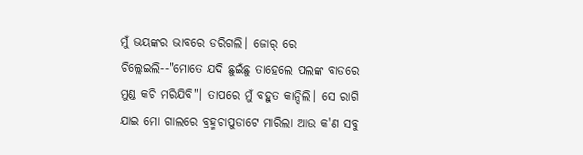ମୁଁ ଭୟଙ୍କର ଭାବରେ ଡରିଗଲି। ଜୋର୍ ରେ ଚିଲ୍ଲେଇଲି--"ମୋତେ ଯଦି ଛୁଇଁଛୁ ତାହେଲେ ପଲଙ୍କ ବାଡରେ ମୁଣ୍ଡ କଚି ମରିଯିବି"। ତାପରେ ମୁଁ ବହୁତ କାନ୍ଦିଲି। ସେ ରାଗି ଯାଇ ମୋ ଗାଲରେ ବ୍ରହ୍ମଚାପୁଡାଟେ ମାରିଲା ଆଉ କ'ଣ ସବୁ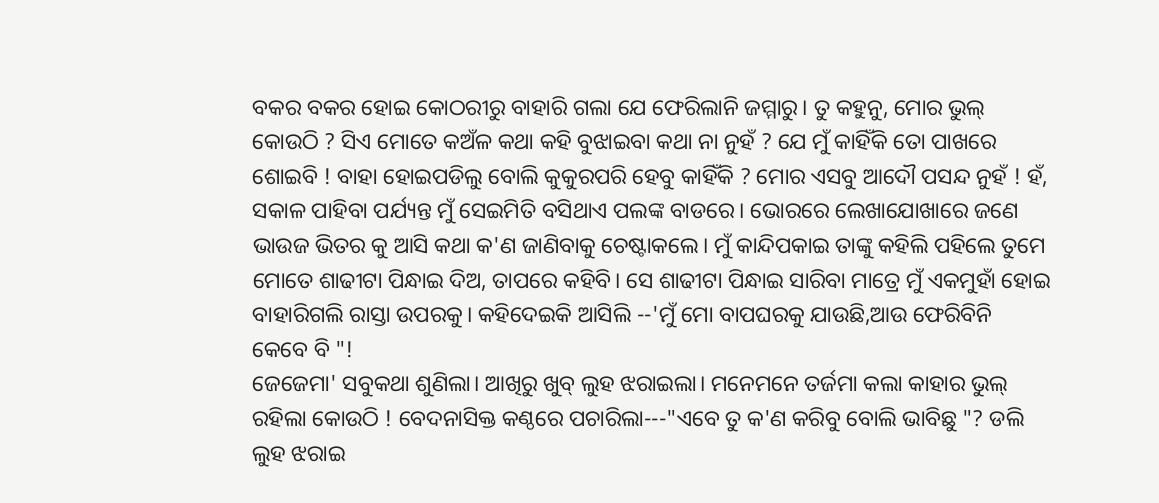ବକର ବକର ହୋଇ କୋଠରୀରୁ ବାହାରି ଗଲା ଯେ ଫେରିଲାନି ଜମ୍ମାରୁ। ତୁ କହୁନୁ, ମୋର ଭୁଲ୍ କୋଉଠି ? ସିଏ ମୋତେ କଅଁଳ କଥା କହି ବୁଝାଇବା କଥା ନା ନୁହଁ ? ଯେ ମୁଁ କାହିଁକି ତୋ ପାଖରେ ଶୋଇବି ! ବାହା ହୋଇପଡିଲୁ ବୋଲି କୁକୁରପରି ହେବୁ କାହିଁକି ? ମୋର ଏସବୁ ଆଦୌ ପସନ୍ଦ ନୁହଁ ! ହଁ, ସକାଳ ପାହିବା ପର୍ଯ୍ୟନ୍ତ ମୁଁ ସେଇମିତି ବସିଥାଏ ପଲଙ୍କ ବାଡରେ। ଭୋରରେ ଲେଖାଯୋଖାରେ ଜଣେ ଭାଉଜ ଭିତର କୁ ଆସି କଥା କ'ଣ ଜାଣିବାକୁ ଚେଷ୍ଟାକଲେ। ମୁଁ କାନ୍ଦିପକାଇ ତାଙ୍କୁ କହିଲି ପହିଲେ ତୁମେ ମୋତେ ଶାଢୀଟା ପିନ୍ଧାଇ ଦିଅ, ତାପରେ କହିବି। ସେ ଶାଢୀଟା ପିନ୍ଧାଇ ସାରିବା ମାତ୍ରେ ମୁଁ ଏକମୁହାଁ ହୋଇ ବାହାରିଗଲି ରାସ୍ତା ଉପରକୁ। କହିଦେଇକି ଆସିଲି --'ମୁଁ ମୋ ବାପଘରକୁ ଯାଉଛି,ଆଉ ଫେରିବିନି କେବେ ବି "!
ଜେଜେମା' ସବୁକଥା ଶୁଣିଲା। ଆଖିରୁ ଖୁବ୍ ଲୁହ ଝରାଇଲା। ମନେମନେ ତର୍ଜମା କଲା କାହାର ଭୁଲ୍ ରହିଲା କୋଉଠି ! ବେଦନାସିକ୍ତ କଣ୍ଠରେ ପଚାରିଲା---"ଏବେ ତୁ କ'ଣ କରିବୁ ବୋଲି ଭାବିଛୁ "? ଡଲି ଲୁହ ଝରାଇ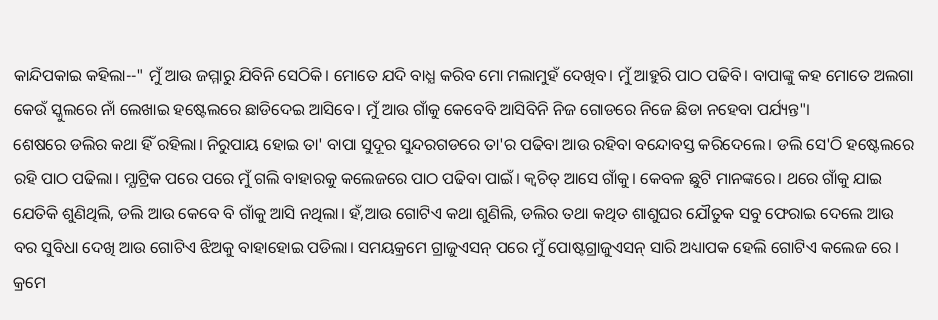କାନ୍ଦିପକାଇ କହିଲା--" ମୁଁ ଆଉ ଜମ୍ମାରୁ ଯିବିନି ସେଠିକି। ମୋତେ ଯଦି ବାଧ୍ଯ କରିବ ମୋ ମଲାମୁହଁ ଦେଖିବ। ମୁଁ ଆହୁରି ପାଠ ପଢିବି। ବାପାଙ୍କୁ କହ ମୋତେ ଅଲଗା କେଉଁ ସ୍କୁଲରେ ନାଁ ଲେଖାଇ ହଷ୍ଟେଲରେ ଛାଡିଦେଇ ଆସିବେ। ମୁଁ ଆଉ ଗାଁକୁ କେବେବି ଆସିବିନି ନିଜ ଗୋଡରେ ନିଜେ ଛିଡା ନହେବା ପର୍ଯ୍ୟନ୍ତ"।
ଶେଷରେ ଡଲିର କଥା ହିଁ ରହିଲା। ନିରୁପାୟ ହୋଇ ତା' ବାପା ସୁଦୂର ସୁନ୍ଦରଗଡରେ ତା'ର ପଢିବା ଆଉ ରହିବା ବନ୍ଦୋବସ୍ତ କରିଦେଲେ। ଡଲି ସେ'ଠି ହଷ୍ଟେଲରେ ରହି ପାଠ ପଢିଲା। ମ୍ଯାଟ୍ରିକ ପରେ ପରେ ମୁଁ ଗଲି ବାହାରକୁ କଲେଜରେ ପାଠ ପଢିବା ପାଇଁ। କ୍ବଚିତ୍ ଆସେ ଗାଁକୁ। କେବଳ ଛୁଟି ମାନଙ୍କରେ। ଥରେ ଗାଁକୁ ଯାଇ ଯେତିକି ଶୁଣିଥିଲି, ଡଲି ଆଉ କେବେ ବି ଗାଁକୁ ଆସି ନଥିଲା। ହଁ,ଆଉ ଗୋଟିଏ କଥା ଶୁଣିଲି, ଡଲିର ତଥା କଥିତ ଶାଶୁଘର ଯୌତୁକ ସବୁ ଫେରାଇ ଦେଲେ ଆଉ ବର ସୁବିଧା ଦେଖି ଆଉ ଗୋଟିଏ ଝିଅକୁ ବାହାହୋଇ ପଡିଲା। ସମୟକ୍ରମେ ଗ୍ରାଜୁଏସନ୍ ପରେ ମୁଁ ପୋଷ୍ଟଗ୍ରାଜୁଏସନ୍ ସାରି ଅଧ୍ୟାପକ ହେଲି ଗୋଟିଏ କଲେଜ ରେ । କ୍ରମେ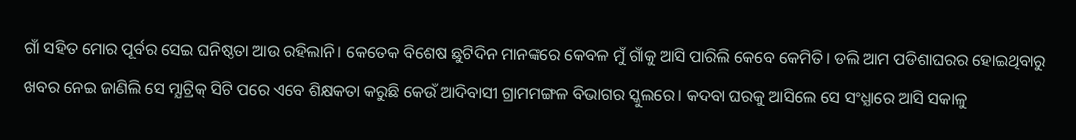ଗାଁ ସହିତ ମୋର ପୂର୍ବର ସେଇ ଘନିଷ୍ଠତା ଆଉ ରହିଲାନି। କେତେକ ବିଶେଷ ଛୁଟିଦିନ ମାନଙ୍କରେ କେବଳ ମୁଁ ଗାଁକୁ ଆସି ପାରିଲି କେବେ କେମିତି। ଡଲି ଆମ ପଡିଶାଘରର ହୋଇଥିବାରୁ ଖବର ନେଇ ଜାଣିଲି ସେ ମ୍ଯାଟ୍ରିକ୍ ସିଟି ପରେ ଏବେ ଶିକ୍ଷକତା କରୁଛି କେଉଁ ଆଦିବାସୀ ଗ୍ରାମମଙ୍ଗଳ ବିଭାଗର ସ୍କୁଲରେ। କଦବା ଘରକୁ ଆସିଲେ ସେ ସଂଧ୍ଯାରେ ଆସି ସକାଳୁ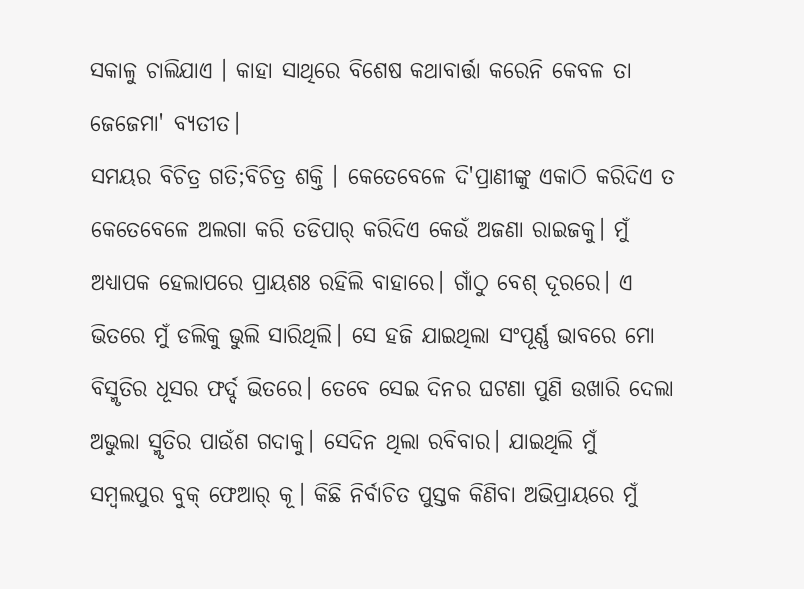ସକାଳୁ ଚାଲିଯାଏ । କାହା ସାଥିରେ ବିଶେଷ କଥାବାର୍ତ୍ତା କରେନି କେବଳ ତା ଜେଜେମା' ବ୍ଯତୀତ।
ସମୟର ବିଚିତ୍ର ଗତି;ବିଚିତ୍ର ଶକ୍ତି । କେତେବେଳେ ଦି'ପ୍ରାଣୀଙ୍କୁ ଏକାଠି କରିଦିଏ ତ କେତେବେଳେ ଅଲଗା କରି ତଡିପାର୍ କରିଦିଏ କେଉଁ ଅଜଣା ରାଇଜକୁ। ମୁଁ ଅଧ୍ୟାପକ ହେଲାପରେ ପ୍ରାୟଶଃ ରହିଲି ବାହାରେ। ଗାଁଠୁ ବେଶ୍ ଦୂରରେ। ଏ ଭିତରେ ମୁଁ ଡଲିକୁ ଭୁଲି ସାରିଥିଲି। ସେ ହଜି ଯାଇଥିଲା ସଂପୂର୍ଣ୍ଣ ଭାବରେ ମୋ ବିସ୍ମୃତିର ଧୂସର ଫର୍ଦ୍ଦ ଭିତରେ। ତେବେ ସେଇ ଦିନର ଘଟଣା ପୁଣି ଉଖାରି ଦେଲା ଅଭୁଲା ସ୍ମୃତିର ପାଉଁଶ ଗଦାକୁ। ସେଦିନ ଥିଲା ରବିବାର। ଯାଇଥିଲି ମୁଁ ସମ୍ବଲପୁର ବୁକ୍ ଫେଆର୍ କୂ। କିଛି ନିର୍ବାଚିତ ପୁସ୍ତକ କିଣିବା ଅଭିପ୍ରାୟରେ ମୁଁ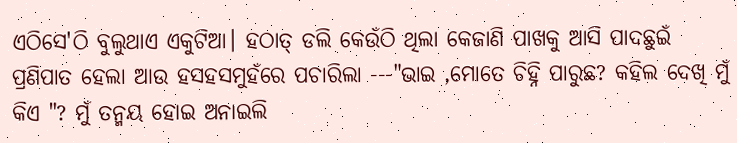ଏଠିସେ'ଠି ବୁଲୁଥାଏ ଏକୁଟିଆ। ହଠାତ୍ ଡଲି କେଉଁଠି ଥିଲା କେଜାଣି ପାଖକୁ ଆସି ପାଦଛୁଇଁ ପ୍ରଣିପାତ ହେଲା ଆଉ ହସହସମୁହଁରେ ପଚାରିଲା ---"ଭାଇ ,ମୋତେ ଚିହ୍ନି ପାରୁଛ? କହିଲ ଦେଖି ମୁଁ କିଏ "? ମୁଁ ତନ୍ମୟ ହୋଇ ଅନାଇଲି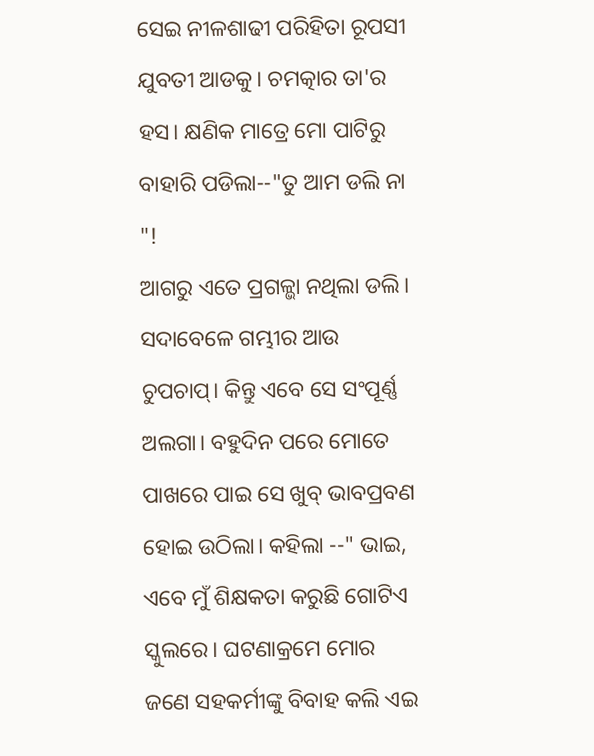ସେଇ ନୀଳଶାଢୀ ପରିହିତା ରୂପସୀ ଯୁବତୀ ଆଡକୁ। ଚମତ୍କାର ତା'ର ହସ। କ୍ଷଣିକ ମାତ୍ରେ ମୋ ପାଟିରୁ ବାହାରି ପଡିଲା--"ତୁ ଆମ ଡଲି ନା "!
ଆଗରୁ ଏତେ ପ୍ରଗଳ୍ଭା ନଥିଲା ଡଲି। ସଦାବେଳେ ଗମ୍ଭୀର ଆଉ ଚୁପଚାପ୍। କିନ୍ତୁ ଏବେ ସେ ସଂପୂର୍ଣ୍ଣ ଅଲଗା। ବହୁଦିନ ପରେ ମୋତେ ପାଖରେ ପାଇ ସେ ଖୁବ୍ ଭାବପ୍ରବଣ ହୋଇ ଉଠିଲା। କହିଲା --" ଭାଇ, ଏବେ ମୁଁ ଶିକ୍ଷକତା କରୁଛି ଗୋଟିଏ ସ୍କୁଲରେ। ଘଟଣାକ୍ରମେ ମୋର ଜଣେ ସହକର୍ମୀଙ୍କୁ ବିବାହ କଲି ଏଇ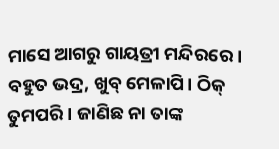ମାସେ ଆଗରୁ ଗାୟତ୍ରୀ ମନ୍ଦିରରେ। ବହୁତ ଭଦ୍ର, ଖୁବ୍ ମେଳାପି। ଠିକ୍ ତୁମପରି । ଜାଣିଛ ନା ତାଙ୍କ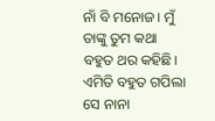ନାଁ ବି ମନୋଜ। ମୁଁ ତାଙ୍କୁ ତୁମ କଥା ବହୁତ ଥର କହିଛି। ଏମିତି ବହୁତ ଗପିଲା ସେ ନାନା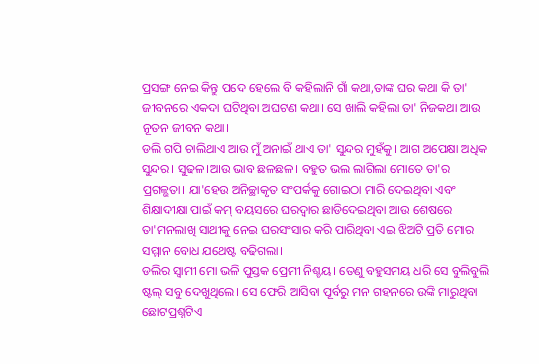ପ୍ରସଙ୍ଗ ନେଇ କିନ୍ତୁ ପଦେ ହେଲେ ବି କହିଲାନି ଗାଁ କଥା,ତାଙ୍କ ଘର କଥା କି ତା' ଜୀବନରେ ଏକଦା ଘଟିଥିବା ଅଘଟଣ କଥା। ସେ ଖାଲି କହିଲା ତା' ନିଜକଥା ଆଉ ନୂତନ ଜୀବନ କଥା।
ଡଲି ଗପି ଚାଲିଥାଏ ଆଉ ମୁଁ ଅନାଇଁ ଥାଏ ତା' ସୁନ୍ଦର ମୁହଁକୁ। ଆଗ ଅପେକ୍ଷା ଅଧିକ ସୁନ୍ଦର। ସୁଢଳ।ଆଉ ଭାବ ଛଳଛଳ। ବହୁତ ଭଲ ଲାଗିଲା ମୋତେ ତା'ର ପ୍ରଗଳ୍ଭତା। ଯା'ହେଉ ଅନିଚ୍ଛାକୃତ ସଂପର୍କକୁ ଗୋଇଠା ମାରି ଦେଇଥିବା ଏବଂ ଶିକ୍ଷାଦୀକ୍ଷା ପାଇଁ କମ୍ ବୟସରେ ଘରଦ୍ବାର ଛାଡିଦେଇଥିବା ଆଉ ଶେଷରେ ତା'ମନଲାଖି ସାଥୀକୁ ନେଇ ଘରସଂସାର କରି ପାରିଥିବା ଏଇ ଝିଅଟି ପ୍ରତି ମୋର ସମ୍ମାନ ବୋଧ ଯଥେଷ୍ଟ ବଢିଗଲା।
ଡଲିର ସ୍ବାମୀ ମୋ ଭଳି ପୁସ୍ତକ ପ୍ରେମୀ ନିଶ୍ଚୟ। ତେଣୁ ବହୁସମୟ ଧରି ସେ ବୁଲିବୁଲି ଷ୍ଟଲ୍ ସବୁ ଦେଖୁଥିଲେ। ସେ ଫେରି ଆସିବା ପୂର୍ବରୁ ମନ ଗହନରେ ଉଙ୍କି ମାରୁଥିବା ଛୋଟପ୍ରଶ୍ନଟିଏ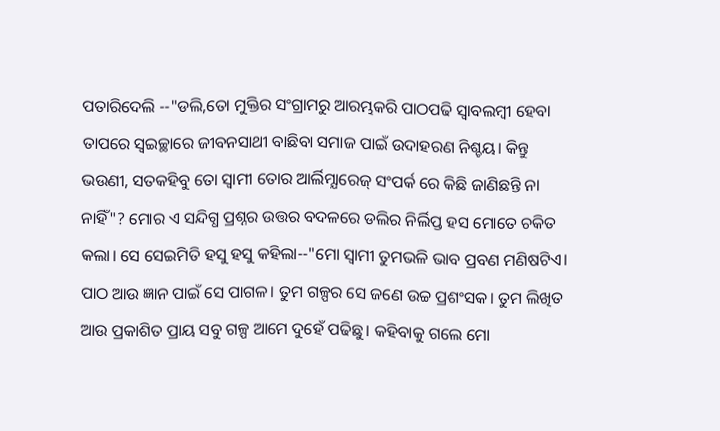ପତାରିଦେଲି --"ଡଲି,ତୋ ମୁକ୍ତିର ସଂଗ୍ରାମରୁ ଆରମ୍ଭକରି ପାଠପଢି ସ୍ବାବଲମ୍ବୀ ହେବା ତାପରେ ସ୍ବଇଚ୍ଛାରେ ଜୀବନସାଥୀ ବାଛିବା ସମାଜ ପାଇଁ ଉଦାହରଣ ନିଶ୍ଚୟ। କିନ୍ତୁ ଭଉଣୀ, ସତକହିବୁ ତୋ ସ୍ବାମୀ ତୋର ଆର୍ଲିମ୍ଯାରେଜ୍ ସଂପର୍କ ରେ କିଛି ଜାଣିଛନ୍ତି ନା ନାହିଁ"? ମୋର ଏ ସନ୍ଦିଗ୍ଧ ପ୍ରଶ୍ନର ଉତ୍ତର ବଦଳରେ ଡଲିର ନିର୍ଲିପ୍ତ ହସ ମୋତେ ଚକିତ କଲା। ସେ ସେଇମିତି ହସୁ ହସୁ କହିଲା--"ମୋ ସ୍ବାମୀ ତୁମଭଳି ଭାବ ପ୍ରବଣ ମଣିଷଟିଏ। ପାଠ ଆଉ ଜ୍ଞାନ ପାଇଁ ସେ ପାଗଳ। ତୁମ ଗଳ୍ପର ସେ ଜଣେ ଉଚ୍ଚ ପ୍ରଶଂସକ। ତୁମ ଲିଖିତ ଆଉ ପ୍ରକାଶିତ ପ୍ରାୟ ସବୁ ଗଳ୍ପ ଆମେ ଦୁହେଁ ପଢିଛୁ। କହିବାକୁ ଗଲେ ମୋ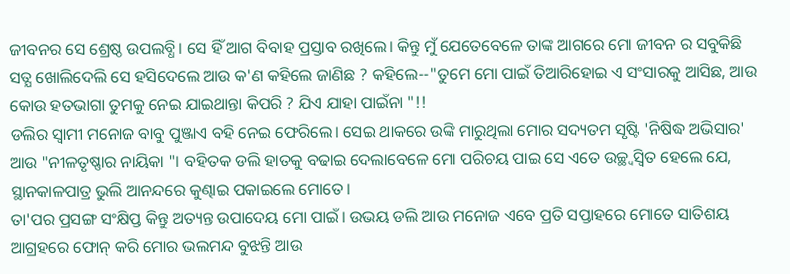ଜୀବନର ସେ ଶ୍ରେଷ୍ଠ ଉପଲବ୍ଧି। ସେ ହିଁ ଆଗ ବିବାହ ପ୍ରସ୍ତାବ ରଖିଲେ। କିନ୍ତୁ ମୁଁ ଯେତେବେଳେ ତାଙ୍କ ଆଗରେ ମୋ ଜୀବନ ର ସବୁକିଛି ସତ୍ଯ ଖୋଲିଦେଲି ସେ ହସିଦେଲେ ଆଉ କ'ଣ କହିଲେ ଜାଣିଛ ? କହିଲେ--"ତୁମେ ମୋ ପାଇଁ ତିଆରିହୋଇ ଏ ସଂସାରକୁ ଆସିଛ, ଆଉ କୋଉ ହତଭାଗା ତୁମକୁ ନେଇ ଯାଇଥାନ୍ତା କିପରି ? ଯିଏ ଯାହା ପାଇଁନା "!!
ଡଲିର ସ୍ବାମୀ ମନୋଜ ବାବୁ ପୁଞ୍ଜାଏ ବହି ନେଇ ଫେରିଲେ। ସେଇ ଥାକରେ ଉଙ୍କି ମାରୁଥିଲା ମୋର ସଦ୍ୟତମ ସୃଷ୍ଟି 'ନିଷିଦ୍ଧ ଅଭିସାର' ଆଉ "ନୀଳତୃଷ୍ଣାର ନାୟିକା "। ବହିତକ ଡଲି ହାତକୁ ବଢାଇ ଦେଲାବେଳେ ମୋ ପରିଚୟ ପାଇ ସେ ଏତେ ଉଚ୍ଛ୍ବସ୍ବିତ ହେଲେ ଯେ, ସ୍ଥାନକାଳପାତ୍ର ଭୁଲି ଆନନ୍ଦରେ କୁଣ୍ଢାଇ ପକାଇଲେ ମୋତେ।
ତା'ପର ପ୍ରସଙ୍ଗ ସଂକ୍ଷିପ୍ତ କିନ୍ତୁ ଅତ୍ୟନ୍ତ ଉପାଦେୟ ମୋ ପାଇଁ। ଉଭୟ ଡଲି ଆଉ ମନୋଜ ଏବେ ପ୍ରତି ସପ୍ତାହରେ ମୋତେ ସାତିଶୟ ଆଗ୍ରହରେ ଫୋନ୍ କରି ମୋର ଭଲମନ୍ଦ ବୁଝନ୍ତି ଆଉ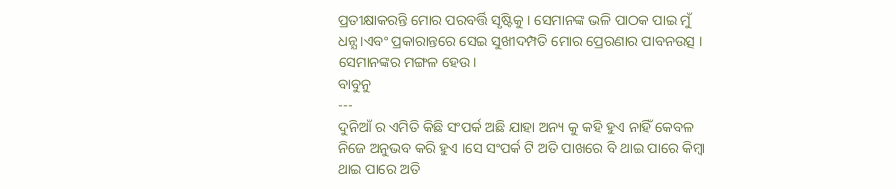ପ୍ରତୀକ୍ଷାକରନ୍ତି ମୋର ପରବର୍ତ୍ତି ସୃଷ୍ଟିକୁ । ସେମାନଙ୍କ ଭଳି ପାଠକ ପାଇ ମୁଁ ଧନ୍ଯ।ଏବଂ ପ୍ରକାରାନ୍ତରେ ସେଇ ସୁଖୀଦମ୍ପତି ମୋର ପ୍ରେରଣାର ପାବନଉତ୍ସ । ସେମାନଙ୍କର ମଙ୍ଗଳ ହେଉ।
ବାବୁନୁ
---
ଦୁନିଆଁ ର ଏମିତି କିଛି ସଂପର୍କ ଅଛି ଯାହା ଅନ୍ୟ କୁ କହି ହୁଏ ନାହିଁ କେବଳ ନିଜେ ଅନୁଭବ କରି ହୁଏ ।ସେ ସଂପର୍କ ଟି ଅତି ପାଖରେ ବି ଥାଇ ପାରେ କିମ୍ବା ଥାଇ ପାରେ ଅତି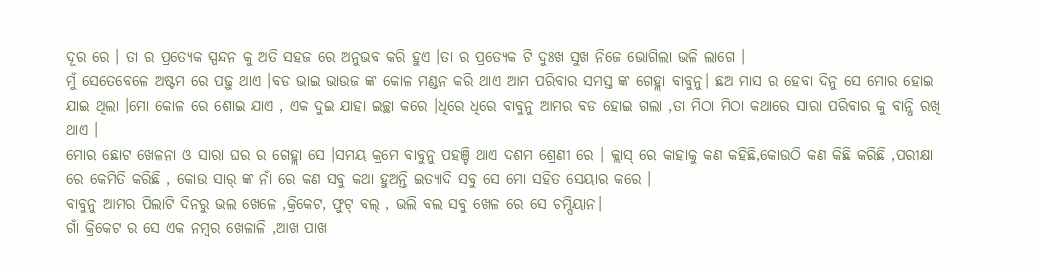ଦୂର ରେ । ତା ର ପ୍ରତ୍ୟେକ ସ୍ପନ୍ଦନ କୁ ଅତି ସହଜ ରେ ଅନୁଭବ କରି ହୁଏ ।ତା ର ପ୍ରତ୍ୟେକ ଟି ଦୁଃଖ ସୁଖ ନିଜେ ଭୋଗିଲା ଭଳି ଲାଗେ ।
ମୁଁ ସେତେବେଳେ ଅଷ୍ଟମ ରେ ପଢ଼ୁ ଥାଏ ।ବଡ ଭାଇ ଭାଉଜ ଙ୍କ କୋଳ ମଣ୍ଡନ କରି ଥାଏ ଆମ ପରିବାର ସମସ୍ତ ଙ୍କ ଗେହ୍ଲା ବାବୁନୁ। ଛଅ ମାସ ର ହେବା ଦିନୁ ସେ ମୋର ହୋଇ ଯାଇ ଥିଲା ।ମୋ କୋଳ ରେ ଶୋଇ ଯାଏ , ଏକ ଦୁଇ ଯାହା ଇଚ୍ଛା କରେ ।ଧିରେ ଧିରେ ବାବୁନୁ ଆମର ବଡ ହୋଇ ଗଲା ,ତା ମିଠା ମିଠା କଥାରେ ସାରା ପରିବାର କୁ ବାନ୍ଧି ରଖି ଥାଏ ।
ମୋର ଛୋଟ ଖେଳନା ଓ ସାରା ଘର ର ଗେହ୍ଲା ସେ ।ସମୟ କ୍ରମେ ବାବୁନୁ ପହଞ୍ଚି ଥାଏ ଦଶମ ଶ୍ରେଣୀ ରେ । କ୍ଲାସ୍ ରେ କାହାକୁ କଣ କହିଛି,କୋଉଠି କଣ କିଛି କରିଛି ,ପରୀକ୍ଷା ରେ କେମିତି କରିଛି , କୋଉ ସାର୍ ଙ୍କ ନାଁ ରେ କଣ ସବୁ କଥା ହୁଅନ୍ତି ଇତ୍ୟାଦି ସବୁ ସେ ମୋ ସହିତ ସେୟାର କରେ ।
ବାବୁନୁ ଆମର ପିଲାଟି ଦିନରୁ ଭଲ ଖେଳେ ,କ୍ରିକେଟ, ଫୁଟ୍ ବଲ୍ , ଭଲି ବଲ ସବୁ ଖେଳ ରେ ସେ ଚମ୍ପିୟାନ।
ଗାଁ କ୍ରିକେଟ ର ସେ ଏକ ନମ୍ବର ଖେଳାଳି ,ଆଖ ପାଖ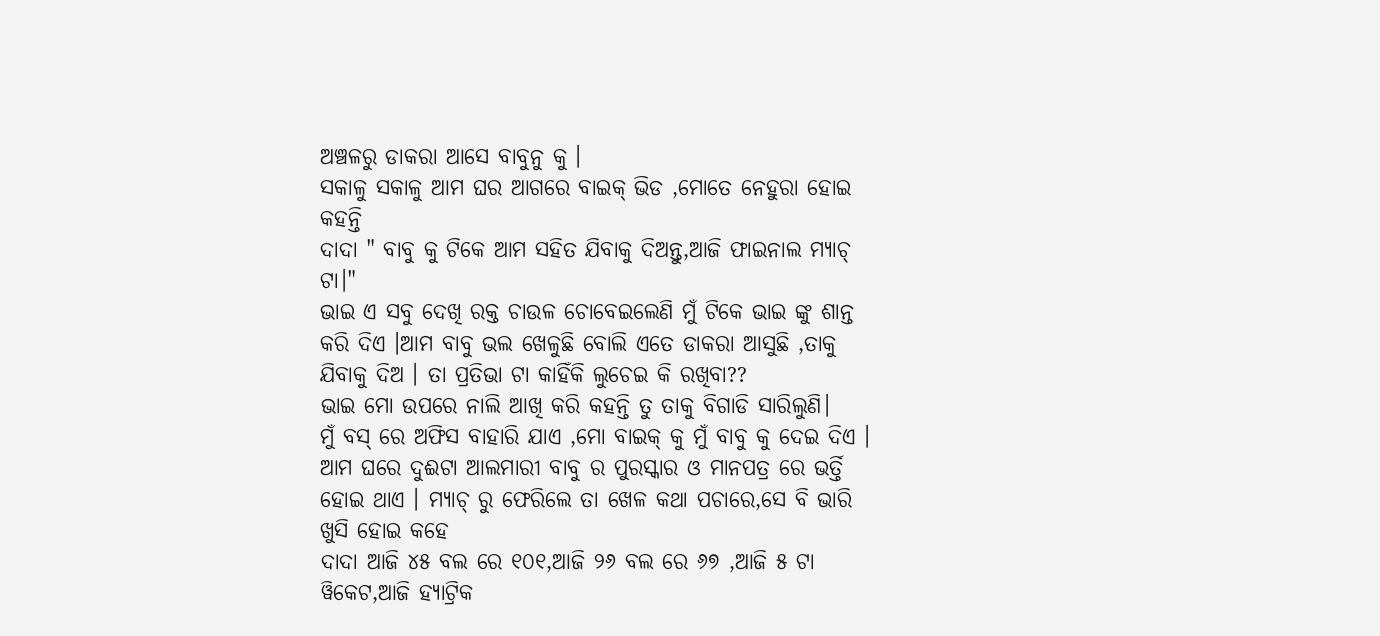ଅଞ୍ଚଳରୁ ଡାକରା ଆସେ ବାବୁନୁ କୁ ।
ସକାଳୁ ସକାଳୁ ଆମ ଘର ଆଗରେ ବାଇକ୍ ଭିଡ ,ମୋତେ ନେହୁରା ହୋଇ କହନ୍ତି
ଦାଦା " ବାବୁ କୁ ଟିକେ ଆମ ସହିତ ଯିବାକୁ ଦିଅନ୍ତୁ,ଆଜି ଫାଇନାଲ ମ୍ୟାଚ୍ ଟା।"
ଭାଇ ଏ ସବୁ ଦେଖି ରକ୍ତ ଚାଉଳ ଚୋବେଇଲେଣି ମୁଁ ଟିକେ ଭାଇ ଙ୍କୁ ଶାନ୍ତ କରି ଦିଏ ।ଆମ ବାବୁ ଭଲ ଖେଳୁଛି ବୋଲି ଏତେ ଡାକରା ଆସୁଛି ,ତାକୁ ଯିବାକୁ ଦିଅ । ତା ପ୍ରତିଭା ଟା କାହିଁକି ଲୁଚେଇ କି ରଖିବା??
ଭାଇ ମୋ ଉପରେ ନାଲି ଆଖି କରି କହନ୍ତି ତୁ ତାକୁ ବିଗାଡି ସାରିଲୁଣି।
ମୁଁ ବସ୍ ରେ ଅଫିସ ବାହାରି ଯାଏ ,ମୋ ବାଇକ୍ କୁ ମୁଁ ବାବୁ କୁ ଦେଇ ଦିଏ ।
ଆମ ଘରେ ଦୁଈଟା ଆଲମାରୀ ବାବୁ ର ପୁରସ୍କାର ଓ ମାନପତ୍ର ରେ ଭର୍ତ୍ତି ହୋଇ ଥାଏ । ମ୍ୟାଚ୍ ରୁ ଫେରିଲେ ତା ଖେଳ କଥା ପଚାରେ,ସେ ବି ଭାରି ଖୁସି ହୋଇ କହେ
ଦାଦା ଆଜି ୪୫ ବଲ ରେ ୧୦୧,ଆଜି ୨୬ ବଲ ରେ ୬୭ ,ଆଜି ୫ ଟା ୱିକେଟ,ଆଜି ହ୍ୟାଟ୍ରିକ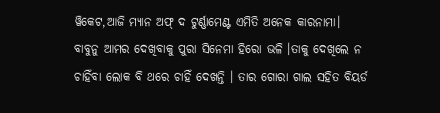ୱିକେଟ,ଆଜି ମ୍ୟାନ ଅଫ୍ ଦ ଟୁର୍ଣ୍ଣାମେଣ୍ଟ ଏମିତି ଅନେକ କାରନାମା।
ବାବୁନୁ ଆମର ଦେଖିବାକୁ ପୁରା ସିନେମା ହିରୋ ଭଳି ।ତାକୁ ଦେଖିଲେ ନ ଚାହିଁବା ଲୋକ ବି ଥରେ ଚାହିଁ ଦେଖନ୍ତି । ତାର ଗୋରା ଗାଲ ସହିତ ବିୟର୍ଡ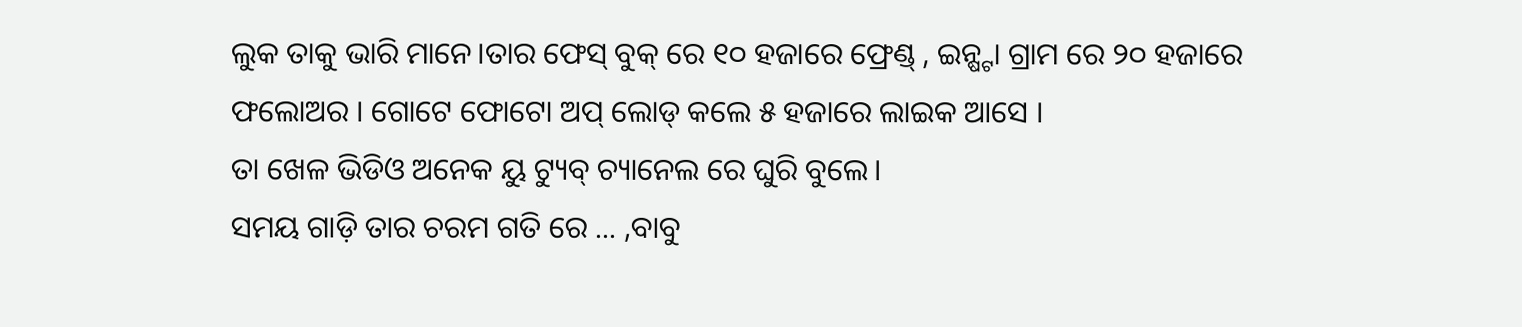ଲୁକ ତାକୁ ଭାରି ମାନେ।ତାର ଫେସ୍ ବୁକ୍ ରେ ୧୦ ହଜାରେ ଫ୍ରେଣ୍ଡ୍ , ଇନ୍ଷ୍ଟା ଗ୍ରାମ ରେ ୨୦ ହଜାରେ ଫଲୋଅର । ଗୋଟେ ଫୋଟୋ ଅପ୍ ଲୋଡ୍ କଲେ ୫ ହଜାରେ ଲାଇକ ଆସେ ।
ତା ଖେଳ ଭିଡିଓ ଅନେକ ୟୁ ଟ୍ୟୁବ୍ ଚ୍ୟାନେଲ ରେ ଘୁରି ବୁଲେ।
ସମୟ ଗାଡ଼ି ତାର ଚରମ ଗତି ରେ ... ,ବାବୁ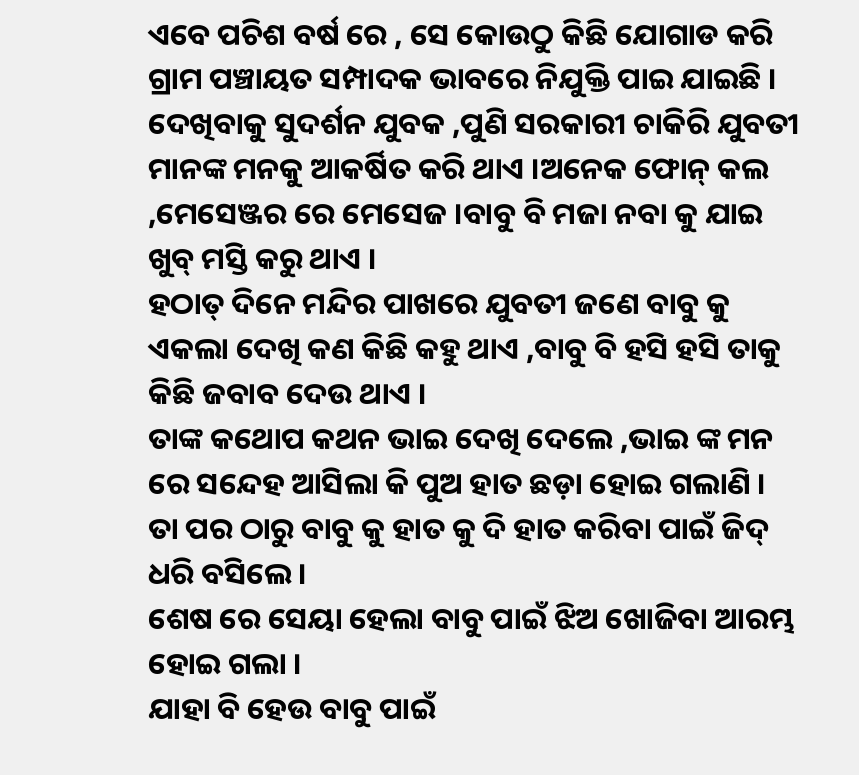ଏବେ ପଚିଶ ବର୍ଷ ରେ , ସେ କୋଉଠୁ କିଛି ଯୋଗାଡ କରି ଗ୍ରାମ ପଞ୍ଚାୟତ ସମ୍ପାଦକ ଭାବରେ ନିଯୁକ୍ତି ପାଇ ଯାଇଛି ।
ଦେଖିବାକୁ ସୁଦର୍ଶନ ଯୁବକ ,ପୁଣି ସରକାରୀ ଚାକିରି ଯୁବତୀ ମାନଙ୍କ ମନକୁ ଆକର୍ଷିତ କରି ଥାଏ ।ଅନେକ ଫୋନ୍ କଲ ,ମେସେଞ୍ଜର ରେ ମେସେଜ ।ବାବୁ ବି ମଜା ନବା କୁ ଯାଇ ଖୁବ୍ ମସ୍ତି କରୁ ଥାଏ ।
ହଠାତ୍ ଦିନେ ମନ୍ଦିର ପାଖରେ ଯୁବତୀ ଜଣେ ବାବୁ କୁ ଏକଲା ଦେଖି କଣ କିଛି କହୁ ଥାଏ ,ବାବୁ ବି ହସି ହସି ତାକୁ କିଛି ଜବାବ ଦେଉ ଥାଏ ।
ତାଙ୍କ କଥୋପ କଥନ ଭାଇ ଦେଖି ଦେଲେ ,ଭାଇ ଙ୍କ ମନ ରେ ସନ୍ଦେହ ଆସିଲା କି ପୁଅ ହାତ ଛଡ଼ା ହୋଇ ଗଲାଣି ।
ତା ପର ଠାରୁ ବାବୁ କୁ ହାତ କୁ ଦି ହାତ କରିବା ପାଇଁ ଜିଦ୍ ଧରି ବସିଲେ ।
ଶେଷ ରେ ସେୟା ହେଲା ବାବୁ ପାଇଁ ଝିଅ ଖୋଜିବା ଆରମ୍ଭ ହୋଇ ଗଲା ।
ଯାହା ବି ହେଉ ବାବୁ ପାଇଁ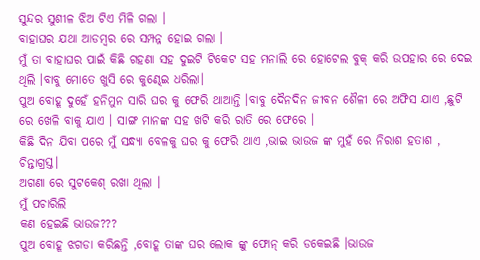ସୁନ୍ଦର ସୁଶୀଳ ଝିଅ ଟିଏ ମିଳି ଗଲା ।
ବାହାଘର ଯଥା ଆଡମ୍ବର ରେ ସମ୍ପନ୍ନ ହୋଇ ଗଲା ।
ମୁଁ ତା ବାହାଘର ପାଇଁ କିଛି ଗହଣା ସହ ଦୁଇଟି ଟିକେଟ ସହ ମନାଲି ରେ ହୋଟେଲ ବୁକ୍ କରି ଉପହାର ରେ ଦେଇ ଥିଲି ।ବାବୁ ମୋତେ ଖୁସି ରେ କୁଣ୍ଢେଇ ଧରିଲା।
ପୁଅ ବୋହୂ ଦୁହେଁ ହନିମୁନ ସାରି ଘର କୁ ଫେରି ଥାଆନ୍ତି ।ବାବୁ ଦୈନଦିନ ଜୀବନ ଶୈଳୀ ରେ ଅଫିସ ଯାଏ ,ଛୁଟି ରେ ଖେଳି ବାକୁ ଯାଏ । ସାଙ୍ଗ ମାନଙ୍କ ସହ ଖଟି କରି ରାତି ରେ ଫେରେ ।
କିଛି ଦିନ ଯିବା ପରେ ମୁଁ ସନ୍ଧ୍ୟା ବେଳକୁ ଘର କୁ ଫେରି ଥାଏ ,ଭାଇ ଭାଉଜ ଙ୍କ ମୁହଁ ରେ ନିରାଶ ହତାଶ , ଚିନ୍ତାଗ୍ରସ୍ତ।
ଅଗଣା ରେ ସୁଟକେଶ୍ ରଖା ଥିଲା ।
ମୁଁ ପଚାରିଲି
କଣ ହେଇଛି ଭାଉଜ???
ପୁଅ ବୋହୂ ଝଗଡା କରିଛନ୍ତି ,ବୋହୂ ତାଙ୍କ ଘର ଲୋକ ଙ୍କୁ ଫୋନ୍ କରି ଡକେଇଛି ।ଭାଉଜ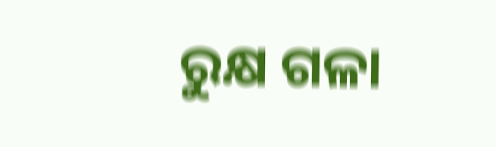ରୁକ୍ଷ ଗଳା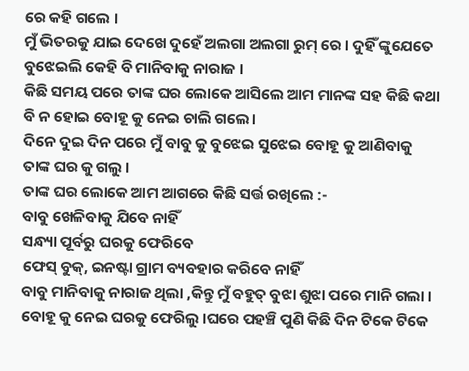ରେ କହି ଗଲେ ।
ମୁଁ ଭିତରକୁ ଯାଇ ଦେଖେ ଦୁହେଁ ଅଲଗା ଅଲଗା ରୁମ୍ ରେ । ଦୁହିଁ ଙ୍କୁଯେତେ ବୁଝେଇଲି କେହି ବି ମାନିବାକୁ ନାରାଜ ।
କିଛି ସମୟ ପରେ ତାଙ୍କ ଘର ଲୋକେ ଆସିଲେ ଆମ ମାନଙ୍କ ସହ କିଛି କଥା ବି ନ ହୋଇ ବୋହୂ କୁ ନେଇ ଚାଲି ଗଲେ।
ଦିନେ ଦୁଇ ଦିନ ପରେ ମୁଁ ବାବୁ କୁ ବୁଝେଇ ସୁଝେଇ ବୋହୂ କୁ ଆଣିବାକୁ ତାଙ୍କ ଘର କୁ ଗଲୁ ।
ତାଙ୍କ ଘର ଲୋକେ ଆମ ଆଗରେ କିଛି ସର୍ତ୍ତ ରଖିଲେ :-
ବାବୁ ଖେଳିବାକୁ ଯିବେ ନାହିଁ
ସନ୍ଧ୍ୟା ପୂର୍ବରୁ ଘରକୁ ଫେରିବେ
ଫେସ୍ ବୁକ୍, ଇନଷ୍ଟା ଗ୍ରାମ ବ୍ୟବହାର କରିବେ ନାହିଁ
ବାବୁ ମାନିବାକୁ ନାରାଜ ଥିଲା ,କିନ୍ତୁ ମୁଁ ବହୁତ୍ ବୁଝା ଶୁଝା ପରେ ମାନି ଗଲା ।
ବୋହୂ କୁ ନେଇ ଘରକୁ ଫେରିଲୁ ।ଘରେ ପହଞ୍ଚି ପୁଣି କିଛି ଦିନ ଟିକେ ଟିକେ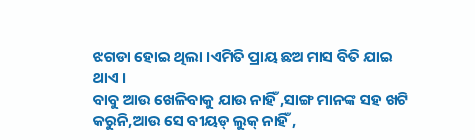ଝଗଡା ହୋଇ ଥିଲା ।ଏମିତି ପ୍ରାୟ ଛଅ ମାସ ବିତି ଯାଇ ଥାଏ ।
ବାବୁ ଆଉ ଖେଳିବାକୁ ଯାଉ ନାହିଁ ,ସାଙ୍ଗ ମାନଙ୍କ ସହ ଖଟି କରୁନି,ଆଉ ସେ ବୀୟଡ୍ ଲୁକ୍ ନାହିଁ ,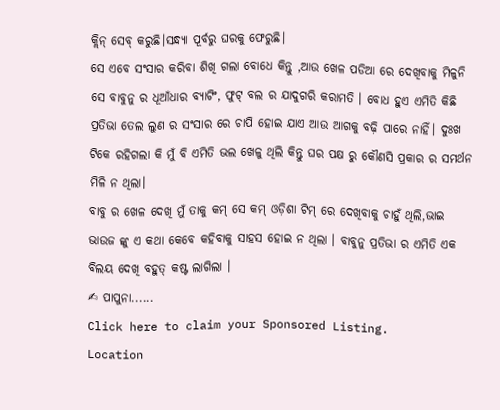କ୍ଲିନ୍ ସେବ୍ କରୁଛି।ସନ୍ଧ୍ୟା ପୂର୍ବରୁ ଘରକୁ ଫେରୁଛି।
ସେ ଏବେ ସଂସାର କରିବା ଶିଖି ଗଲା ବୋଧେ କିନ୍ତୁ ,ଆଉ ଖେଳ ପଡିଆ ରେ ଦେଖିବାକୁ ମିଳୁନି ସେ ବାବୁନୁ ର ଧୂଆଁଧାର ବ୍ୟାଟିଂ, ଫୁଟ୍ ବଲ ର ଯାଦୁଗରି କରାମତି । ବୋଧ ହୁଏ ଏମିତି କିଛି ପ୍ରତିଭା ତେଲ ଲୁଣ ର ସଂସାର ରେ ଚାପି ହୋଇ ଯାଏ ଆଉ ଆଗକୁ ବଢ଼ି ପାରେ ନାହିଁ। ଦୁଃଖ ଟିକେ ରହିଗଲା କି ମୁଁ ବି ଏମିତି ଭଲ ଖେଳୁ ଥିଲି କିନ୍ତୁ ଘର ପକ୍ଷ ରୁ କୌଣସି ପ୍ରକାର ର ସମର୍ଥନ ମିଳି ନ ଥିଲା।
ବାବୁ ର ଖେଳ ଦେଖି ମୁଁ ତାକୁ କମ୍ ସେ କମ୍ ଓଡ଼ିଶା ଟିମ୍ ରେ ଦେଖିବାକୁ ଚାହୁଁ ଥିଲି,ଭାଇ ଭାଉଜ ଙ୍କୁ ଏ କଥା କେବେ କହିବାକୁ ସାହସ ହୋଇ ନ ଥିଲା । ବାବୁନୁ ପ୍ରତିଭା ର ଏମିତି ଏକ ବିଲୟ ଦେଖି ବହୁତ୍ କଷ୍ଟ ଲାଗିଲା ।
✍ ପାପୁନା......
Click here to claim your Sponsored Listing.
Location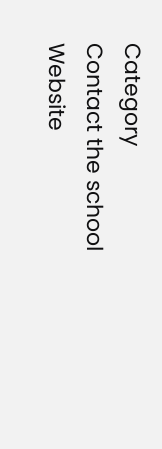Category
Contact the school
Website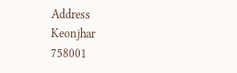Address
Keonjhar
758001